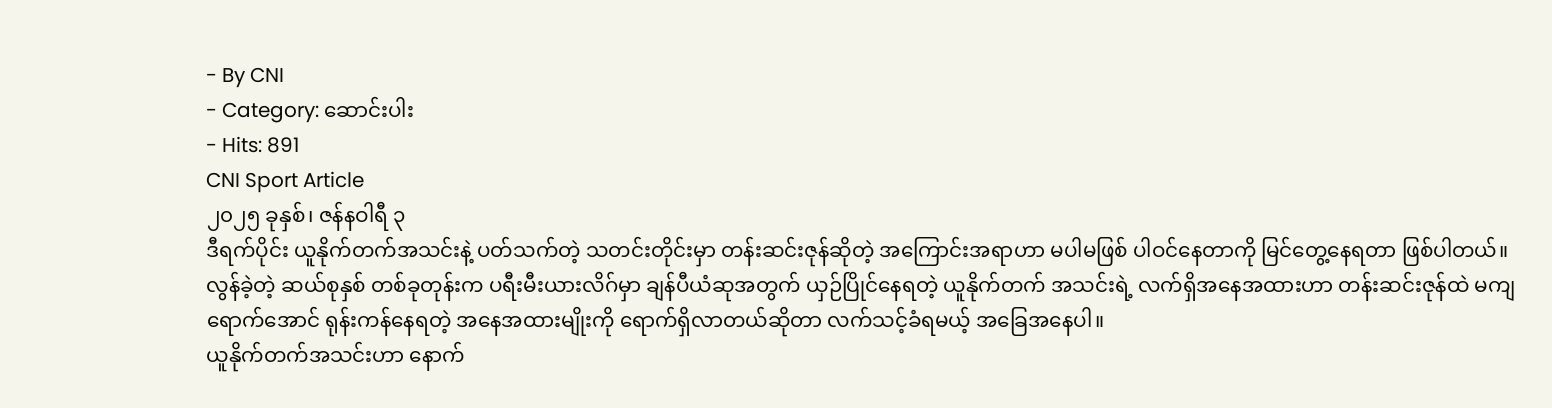- By CNI
- Category: ဆောင်းပါး
- Hits: 891
CNI Sport Article
၂၀၂၅ ခုနှစ်၊ ဇန်နဝါရီ ၃
ဒီရက်ပိုင်း ယူနိုက်တက်အသင်းနဲ့ ပတ်သက်တဲ့ သတင်းတိုင်းမှာ တန်းဆင်းဇုန်ဆိုတဲ့ အကြောင်းအရာဟာ မပါမဖြစ် ပါဝင်နေတာကို မြင်တွေ့နေရတာ ဖြစ်ပါတယ်။
လွန်ခဲ့တဲ့ ဆယ်စုနှစ် တစ်ခုတုန်းက ပရီးမီးယားလိဂ်မှာ ချန်ပီယံဆုအတွက် ယှဉ်ပြိုင်နေရတဲ့ ယူနိုက်တက် အသင်းရဲ့ လက်ရှိအနေအထားဟာ တန်းဆင်းဇုန်ထဲ မကျရောက်အောင် ရုန်းကန်နေရတဲ့ အနေအထားမျိုးကို ရောက်ရှိလာတယ်ဆိုတာ လက်သင့်ခံရမယ့် အခြေအနေပါ။
ယူနိုက်တက်အသင်းဟာ နောက်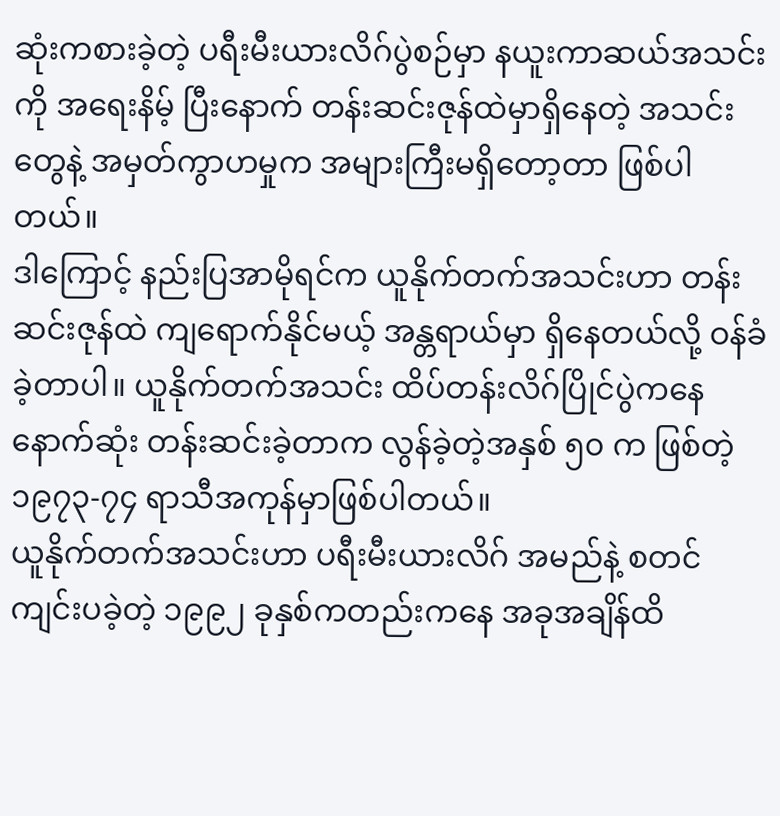ဆုံးကစားခဲ့တဲ့ ပရီးမီးယားလိဂ်ပွဲစဉ်မှာ နယူးကာဆယ်အသင်းကို အရေးနိမ့် ပြီးနောက် တန်းဆင်းဇုန်ထဲမှာရှိနေတဲ့ အသင်းတွေနဲ့ အမှတ်ကွာဟမှုက အများကြီးမရှိတော့တာ ဖြစ်ပါတယ်။
ဒါကြောင့် နည်းပြအာမိုရင်က ယူနိုက်တက်အသင်းဟာ တန်းဆင်းဇုန်ထဲ ကျရောက်နိုင်မယ့် အန္တရာယ်မှာ ရှိနေတယ်လို့ ဝန်ခံခဲ့တာပါ။ ယူနိုက်တက်အသင်း ထိပ်တန်းလိဂ်ပြိုင်ပွဲကနေ နောက်ဆုံး တန်းဆင်းခဲ့တာက လွန်ခဲ့တဲ့အနှစ် ၅၀ က ဖြစ်တဲ့ ၁၉၇၃-၇၄ ရာသီအကုန်မှာဖြစ်ပါတယ်။
ယူနိုက်တက်အသင်းဟာ ပရီးမီးယားလိဂ် အမည်နဲ့ စတင်ကျင်းပခဲ့တဲ့ ၁၉၉၂ ခုနှစ်ကတည်းကနေ အခုအချိန်ထိ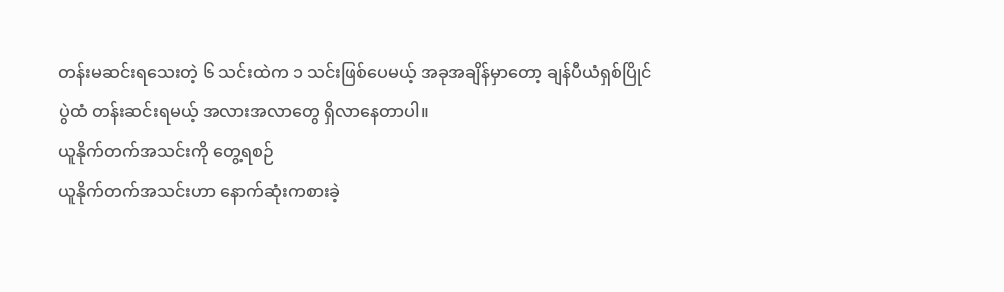တန်းမဆင်းရသေးတဲ့ ၆ သင်းထဲက ၁ သင်းဖြစ်ပေမယ့် အခုအချိန်မှာတော့ ချန်ပီယံရှစ်ပြိုင်ပွဲထံ တန်းဆင်းရမယ့် အလားအလာတွေ ရှိလာနေတာပါ။
ယူနိုက်တက်အသင်းကို တွေ့ရစဉ်
ယူနိုက်တက်အသင်းဟာ နောက်ဆုံးကစားခဲ့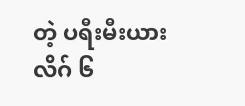တဲ့ ပရီးမီးယားလိဂ် ၆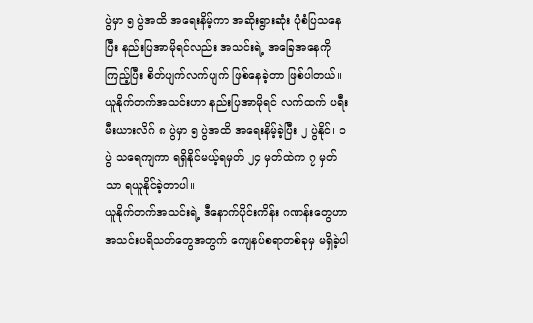ပွဲမှာ ၅ ပွဲအထိ အရေးနိမ့်ကာ အဆိုးရွားဆုံး ပုံစံပြသနေပြီး နည်းပြအာမိုရင်လည်း အသင်းရဲ့ အခြေအနေကိုကြည့်ပြီး စိတ်ပျက်လက်ပျက် ဖြစ်နေခဲ့တာ ဖြစ်ပါတယ်။
ယူနိုက်တက်အသင်းဟာ နည်းပြအာမိုရင် လက်ထက် ပရီးမီးယားလိဂ် ၈ ပွဲမှာ ၅ ပွဲအထိ အရေးနိမ့်ခဲ့ပြီး ၂ ပွဲနိုင်၊ ၁ ပွဲ သရေကျကာ ရရှိနိုင်မယ့်ရမှတ် ၂၄ မှတ်ထဲက ၇ မှတ်သာ ရယူနိုင်ခဲ့တာပါ။
ယူနိုက်တက်အသင်းရဲ့ ဒီနောက်ပိုင်းကိန်း ဂဏန်းတွေဟာ အသင်းပရိသတ်တွေအတွက် ကျေနပ်စရာတစ်ခုမှ မရှိခဲ့ပါ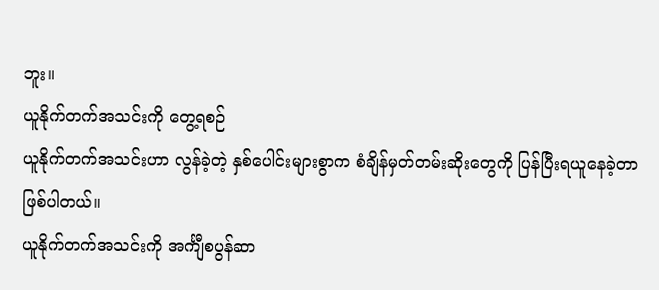ဘူး။
ယူနိုက်တက်အသင်းကို တွေ့ရစဉ်
ယူနိုက်တက်အသင်းဟာ လွန်ခဲ့တဲ့ နှစ်ပေါင်းများစွာက စံချိန်မှတ်တမ်းဆိုးတွေကို ပြန်ပြီးရယူနေခဲ့တာဖြစ်ပါတယ်။
ယူနိုက်တက်အသင်းကို အင်္ကျီစပွန်ဆာ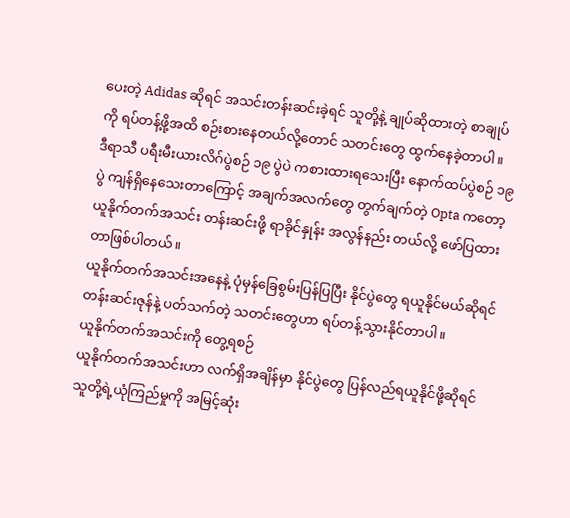ပေးတဲ့ Adidas ဆိုရင် အသင်းတန်းဆင်းခဲ့ရင် သူတို့နဲ့ ချုပ်ဆိုထားတဲ့ စာချုပ်ကို ရပ်တန့်ဖို့အထိ စဉ်းစားနေတယ်လို့တောင် သတင်းတွေ ထွက်နေခဲ့တာပါ။
ဒီရာသီ ပရီးမီးယားလိဂ်ပွဲစဉ် ၁၉ ပွဲပဲ ကစားထားရသေးပြီး နောက်ထပ်ပွဲစဉ် ၁၉ ပွဲ ကျန်ရှိနေသေးတာကြောင့် အချက်အလက်တွေ တွက်ချက်တဲ့ Opta ကတော့ ယူနိုက်တက်အသင်း တန်းဆင်းဖို့ ရာခိုင်နှုန်း အလွန်နည်း တယ်လို့ ဖော်ပြထားတာဖြစ်ပါတယ်။
ယူနိုက်တက်အသင်းအနေနဲ့ ပုံမှန်ခြေစွမ်းပြန်ပြပြီး နိုင်ပွဲတွေ ရယူနိုင်မယ်ဆိုရင် တန်းဆင်းဇုန်နဲ့ ပတ်သက်တဲ့ သတင်းတွေဟာ ရပ်တန့်သွားနိုင်တာပါ။
ယူနိုက်တက်အသင်းကို တွေ့ရစဉ်
ယူနိုက်တက်အသင်းဟာ လက်ရှိအချိန်မှာ နိုင်ပွဲတွေ ပြန်လည်ရယူနိုင်ဖို့ဆိုရင် သူတို့ရဲ့ယုံကြည်မှုကို အမြင့်ဆုံး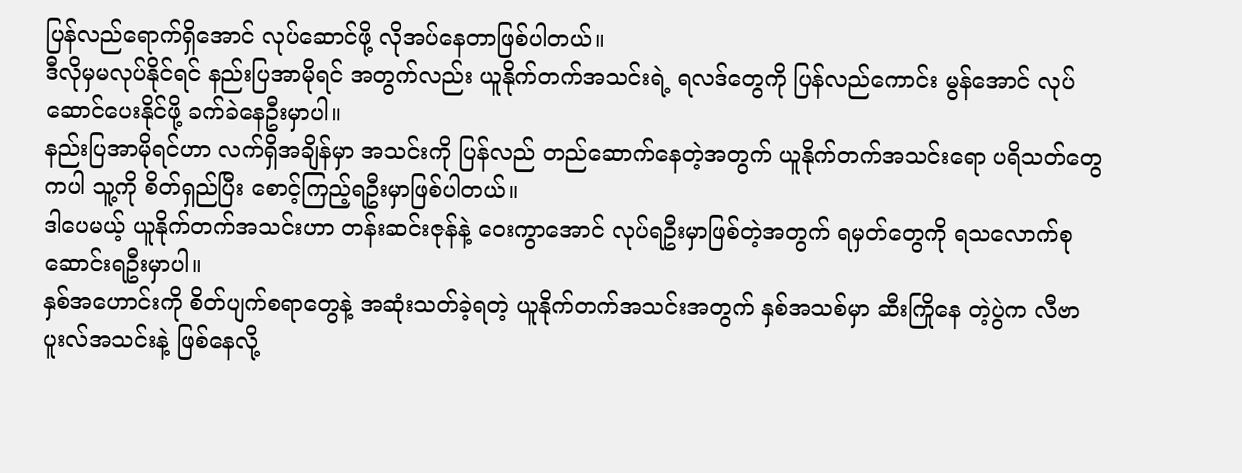ပြန်လည်ရောက်ရှိအောင် လုပ်ဆောင်ဖို့ လိုအပ်နေတာဖြစ်ပါတယ်။
ဒီလိုမှမလုပ်နိုင်ရင် နည်းပြအာမိုရင် အတွက်လည်း ယူနိုက်တက်အသင်းရဲ့ ရလဒ်တွေကို ပြန်လည်ကောင်း မွန်အောင် လုပ်ဆောင်ပေးနိုင်ဖို့ ခက်ခဲနေဦးမှာပါ။
နည်းပြအာမိုရင်ဟာ လက်ရှိအချိန်မှာ အသင်းကို ပြန်လည် တည်ဆောက်နေတဲ့အတွက် ယူနိုက်တက်အသင်းရော ပရိသတ်တွေကပါ သူ့ကို စိတ်ရှည်ပြီး စောင့်ကြည့်ရဦးမှာဖြစ်ပါတယ်။
ဒါပေမယ့် ယူနိုက်တက်အသင်းဟာ တန်းဆင်းဇုန်နဲ့ ဝေးကွာအောင် လုပ်ရဦးမှာဖြစ်တဲ့အတွက် ရမှတ်တွေကို ရသလောက်စု ဆောင်းရဦးမှာပါ။
နှစ်အဟောင်းကို စိတ်ပျက်စရာတွေနဲ့ အဆုံးသတ်ခဲ့ရတဲ့ ယူနိုက်တက်အသင်းအတွက် နှစ်အသစ်မှာ ဆီးကြိုနေ တဲ့ပွဲက လီဗာပူးလ်အသင်းနဲ့ ဖြစ်နေလို့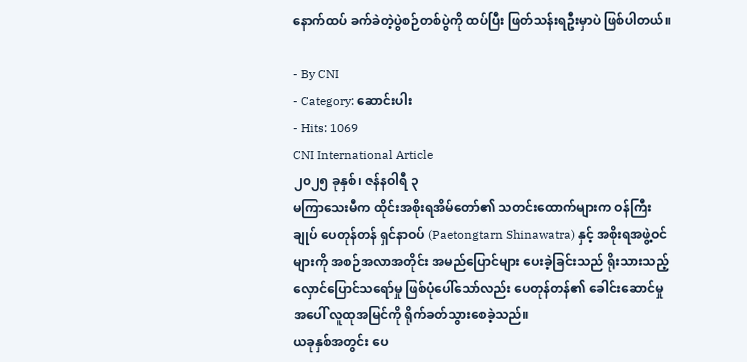နောက်ထပ် ခက်ခဲတဲ့ပွဲစဉ်တစ်ပွဲကို ထပ်ပြီး ဖြတ်သန်းရဦးမှာပဲ ဖြစ်ပါတယ်။

- By CNI
- Category: ဆောင်းပါး
- Hits: 1069
CNI International Article
၂၀၂၅ ခုနှစ်၊ ဇန်နဝါရီ ၃
မကြာသေးမီက ထိုင်းအစိုးရအိမ်တော်၏ သတင်းထောက်များက ဝန်ကြီးချုပ် ပေတုန်တန် ရှင်နာဝပ် (Paetongtarn Shinawatra) နှင့် အစိုးရအဖွဲ့ဝင်များကို အစဉ်အလာအတိုင်း အမည်ပြောင်များ ပေးခဲ့ခြင်းသည် ရိုးသားသည့် လှောင်ပြောင်သရော်မှု ဖြစ်ပုံပေါ်သော်လည်း ပေတုန်တန်၏ ခေါင်းဆောင်မှုအပေါ် လူထုအမြင်ကို ရိုက်ခတ်သွားစေခဲ့သည်။
ယခုနှစ်အတွင်း ပေ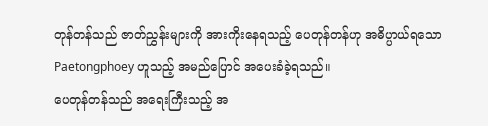တုန်တန်သည် ဇာတ်ညွှန်းများကို အားကိုးနေရသည့် ပေတုန်တန်ဟု အဓိပ္ပာယ်ရသော Paetongphoey ဟူသည့် အမည်ပြောင် အပေးခံခဲ့ရသည်။
ပေတုန်တန်သည် အရေးကြီးသည့် အ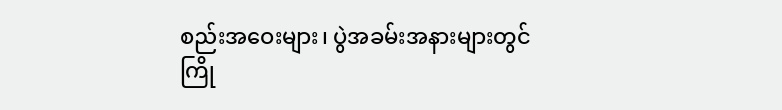စည်းအဝေးများ၊ ပွဲအခမ်းအနားများတွင် ကြို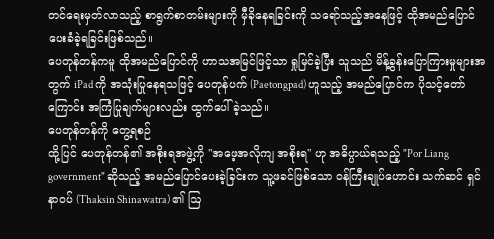တင်ရေးမှတ်လာသည့် စာရွက်စာတမ်းများကို မှီခိုနေရခြင်းကို သရော်သည့်အနေဖြင့် ထိုအမည်ပြောင် ပေးခံခဲ့ရခြင်းဖြစ်သည်။
ပေတုန်တန်ကမူ ထိုအမည်ပြောင်ကို ဟာသအမြင်ဖြင့်သာ ရှုမြင်ခဲ့ပြီး သူသည် မိန့်ခွန်းပြောကြားမှုများအတွက် iPad ကို အသုံးပြုနေရသဖြင့် ပေတုန်ပက် (Paetongpad) ဟူသည့် အမည်ပြောင်က ပိုသင့်တော်ကြောင်း အကြံပြုချက်များလည်း ထွက်ပေါ်ခဲ့သည်။
ပေတုန်တန်ကို တွေ့ရစဉ်
ထို့ပြင် ပေတုန်တန်၏ အစိုးရအဖွဲ့ကို "အဖေ့အလိုကျ အစိုးရ" ဟု အဓိပ္ပာယ်ရသည့် "Por Liang government" ဆိုသည့် အမည်ပြောင်ပေးခဲ့ခြင်းက သူ့ဖခင်ဖြစ်သော ဝန်ကြီးချုပ်ဟောင်း သက်ဆင် ရှင်နာဝပ် (Thaksin Shinawatra) ၏ ဩ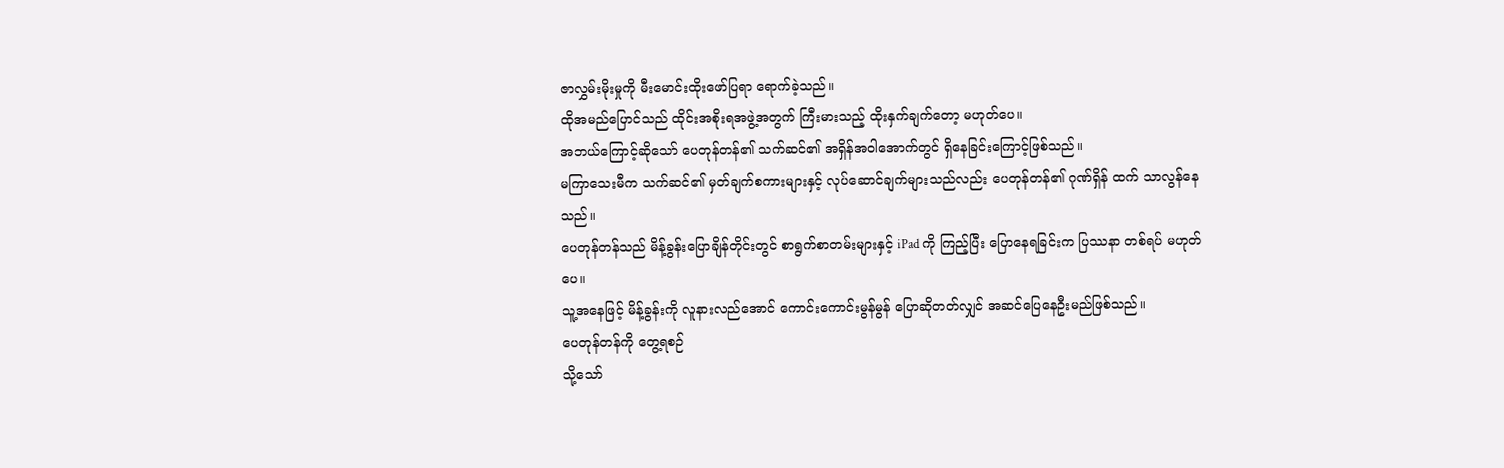ဇာလွှမ်းမိုးမှုကို မီးမောင်းထိုးဖော်ပြရာ ရောက်ခဲ့သည်။
ထိုအမည်ပြောင်သည် ထိုင်းအစိုးရအဖွဲ့အတွက် ကြီးမားသည့် ထိုးနှက်ချက်တော့ မဟုတ်ပေ။
အဘယ်ကြောင့်ဆိုသော် ပေတုန်တန်၏ သက်ဆင်၏ အရှိန်အဝါအောက်တွင် ရှိနေခြင်းကြောင့်ဖြစ်သည်။
မကြာသေးမီက သက်ဆင်၏ မှတ်ချက်စကားများနှင့် လုပ်ဆောင်ချက်များသည်လည်း ပေတုန်တန်၏ ဂုဏ်ရှိန် ထက် သာလွန်နေသည်။
ပေတုန်တန်သည် မိန့်ခွန်းပြောချိန်တိုင်းတွင် စာရွက်စာတမ်းများနှင့် iPad ကို ကြည့်ပြီး ပြောနေရခြင်းက ပြဿနာ တစ်ရပ် မဟုတ်ပေ။
သူ့အနေဖြင့် မိန့်ခွန်းကို လူနားလည်အောင် ကောင်းကောင်းမွန်မွန် ပြောဆိုတတ်လျှင် အဆင်ပြေနေဦးမည်ဖြစ်သည်။
ပေတုန်တန်ကို တွေ့ရစဉ်
သို့သော်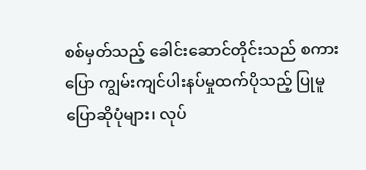စစ်မှတ်သည့် ခေါင်းဆောင်တိုင်းသည် စကားပြော ကျွမ်းကျင်ပါးနပ်မှုထက်ပိုသည့် ပြုမူပြောဆိုပုံများ၊ လုပ်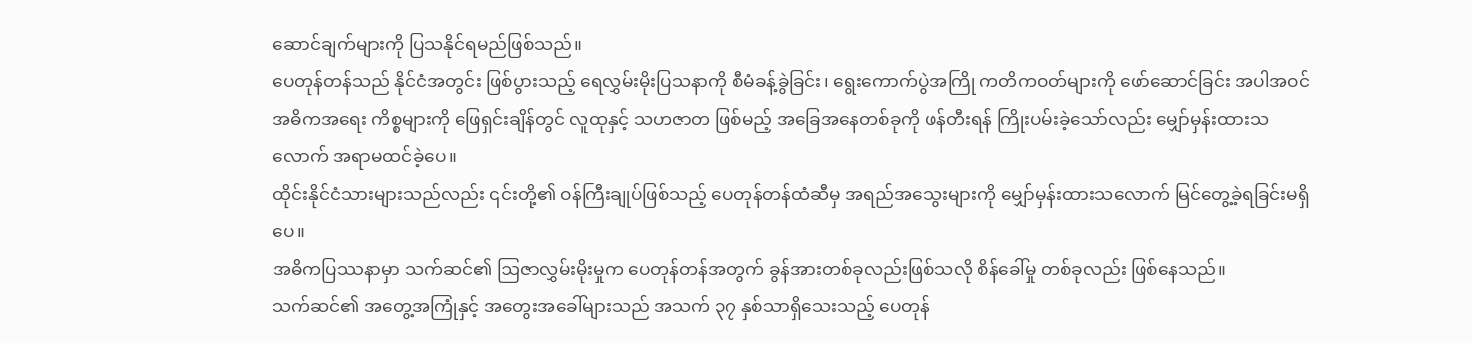ဆောင်ချက်များကို ပြသနိုင်ရမည်ဖြစ်သည်။
ပေတုန်တန်သည် နိုင်ငံအတွင်း ဖြစ်ပွားသည့် ရေလွှမ်းမိုးပြသနာကို စီမံခန့်ခွဲခြင်း၊ ရွေးကောက်ပွဲအကြို ကတိကဝတ်များကို ဖော်ဆောင်ခြင်း အပါအဝင် အဓိကအရေး ကိစ္စများကို ဖြေရှင်းချိန်တွင် လူထုနှင့် သဟဇာတ ဖြစ်မည့် အခြေအနေတစ်ခုကို ဖန်တီးရန် ကြိုးပမ်းခဲ့သော်လည်း မျှော်မှန်းထားသလောက် အရာမထင်ခဲ့ပေ။
ထိုင်းနိုင်ငံသားများသည်လည်း ၎င်းတို့၏ ဝန်ကြီးချုပ်ဖြစ်သည့် ပေတုန်တန်ထံဆီမှ အရည်အသွေးများကို မျှော်မှန်းထားသလောက် မြင်တွေ့ခဲ့ရခြင်းမရှိပေ။
အဓိကပြဿနာမှာ သက်ဆင်၏ ဩဇာလွှမ်းမိုးမှုက ပေတုန်တန်အတွက် ခွန်အားတစ်ခုလည်းဖြစ်သလို စိန်ခေါ်မှု တစ်ခုလည်း ဖြစ်နေသည်။
သက်ဆင်၏ အတွေ့အကြုံနှင့် အတွေးအခေါ်များသည် အသက် ၃၇ နှစ်သာရှိသေးသည့် ပေတုန်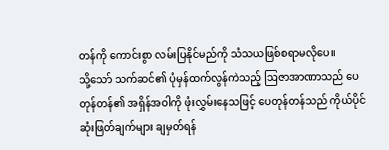တန်ကို ကောင်းစွာ လမ်းပြနိုင်မည်ကို သံသယဖြစ်စရာမလိုပေ။
သို့သော် သက်ဆင်၏ ပုံမှန်ထက်လွန်ကဲသည့် ဩဇာအာဏာသည် ပေတုန်တန်၏ အရှိန်အဝါကို ဖုံးလွှမ်းနေသဖြင့် ပေတုန်တန်သည် ကိုယ်ပိုင်ဆုံးဖြတ်ချက်များ ချမှတ်ရန်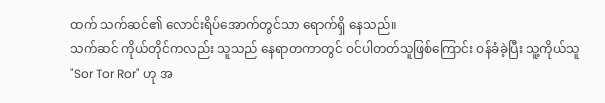ထက် သက်ဆင်၏ လောင်းရိပ်အောက်တွင်သာ ရောက်ရှိ နေသည်။
သက်ဆင် ကိုယ်တိုင်ကလည်း သူသည် နေရာတကာတွင် ဝင်ပါတတ်သူဖြစ်ကြောင်း ဝန်ခံခဲ့ပြီး သူ့ကိုယ်သူ "Sor Tor Ror" ဟု အ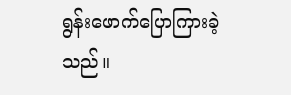ရွန်းဖောက်ပြောကြားခဲ့သည်။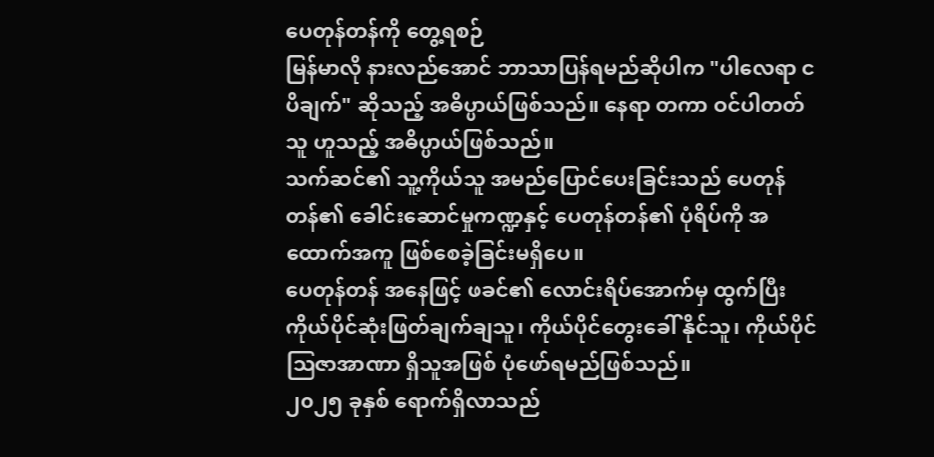ပေတုန်တန်ကို တွေ့ရစဉ်
မြန်မာလို နားလည်အောင် ဘာသာပြန်ရမည်ဆိုပါက "ပါလေရာ ငပိချက်" ဆိုသည့် အဓိပ္ပာယ်ဖြစ်သည်။ နေရာ တကာ ဝင်ပါတတ်သူ ဟူသည့် အဓိပ္ပာယ်ဖြစ်သည်။
သက်ဆင်၏ သူ့ကိုယ်သူ အမည်ပြောင်ပေးခြင်းသည် ပေတုန်တန်၏ ခေါင်းဆောင်မှုကဏ္ဍနှင့် ပေတုန်တန်၏ ပုံရိပ်ကို အထောက်အကူ ဖြစ်စေခဲ့ခြင်းမရှိပေ။
ပေတုန်တန် အနေဖြင့် ဖခင်၏ လောင်းရိပ်အောက်မှ ထွက်ပြီး ကိုယ်ပိုင်ဆုံးဖြတ်ချက်ချသူ၊ ကိုယ်ပိုင်တွေးခေါ် နိုင်သူ၊ ကိုယ်ပိုင်ဩဇာအာဏာ ရှိသူအဖြစ် ပုံဖော်ရမည်ဖြစ်သည်။
၂၀၂၅ ခုနှစ် ရောက်ရှိလာသည်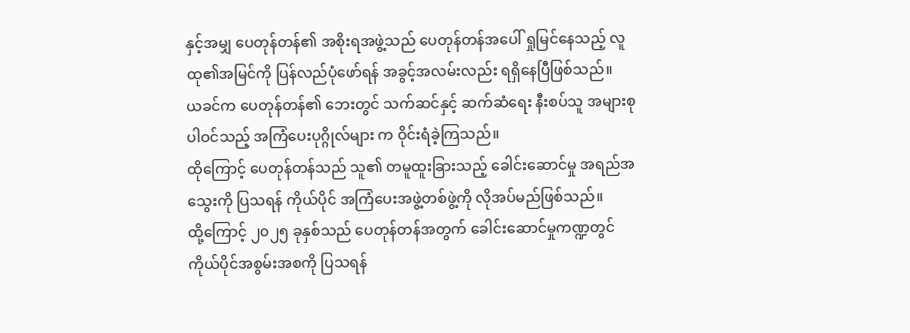နှင့်အမျှ ပေတုန်တန်၏ အစိုးရအဖွဲ့သည် ပေတုန်တန်အပေါ် ရှုမြင်နေသည့် လူထု၏အမြင်ကို ပြန်လည်ပုံဖော်ရန် အခွင့်အလမ်းလည်း ရရှိနေပြီဖြစ်သည်။
ယခင်က ပေတုန်တန်၏ ဘေးတွင် သက်ဆင်နှင့် ဆက်ဆံရေး နီးစပ်သူ အများစုပါဝင်သည့် အကြံပေးပုဂ္ဂိုလ်များ က ဝိုင်းရံခဲ့ကြသည်။
ထိုကြောင့် ပေတုန်တန်သည် သူ၏ တမူထူးခြားသည့် ခေါင်းဆောင်မှု အရည်အသွေးကို ပြသရန် ကိုယ်ပိုင် အကြံပေးအဖွဲ့တစ်ဖွဲ့ကို လိုအပ်မည်ဖြစ်သည်။
ထို့ကြောင့် ၂၀၂၅ ခုနှစ်သည် ပေတုန်တန်အတွက် ခေါင်းဆောင်မှုကဏ္ဍတွင် ကိုယ်ပိုင်အစွမ်းအစကို ပြသရန်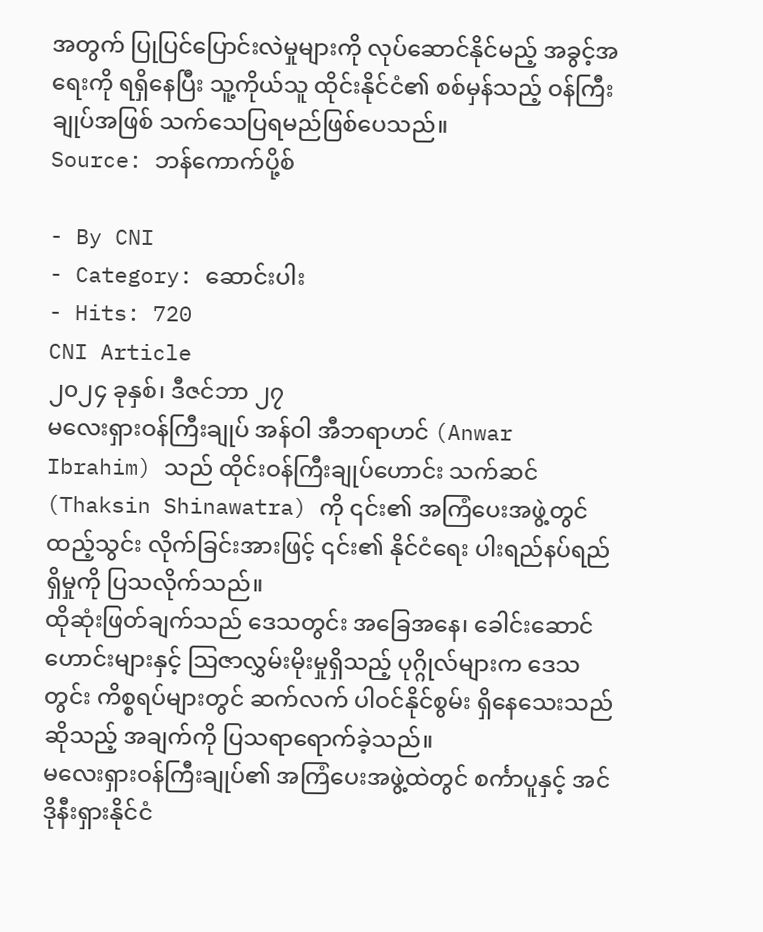အတွက် ပြုပြင်ပြောင်းလဲမှုများကို လုပ်ဆောင်နိုင်မည့် အခွင့်အရေးကို ရရှိနေပြီး သူ့ကိုယ်သူ ထိုင်းနိုင်ငံ၏ စစ်မှန်သည့် ဝန်ကြီးချုပ်အဖြစ် သက်သေပြရမည်ဖြစ်ပေသည်။
Source: ဘန်ကောက်ပို့စ်

- By CNI
- Category: ဆောင်းပါး
- Hits: 720
CNI Article
၂၀၂၄ ခုနှစ်၊ ဒီဇင်ဘာ ၂၇
မလေးရှားဝန်ကြီးချုပ် အန်ဝါ အီဘရာဟင် (Anwar Ibrahim) သည် ထိုင်းဝန်ကြီးချုပ်ဟောင်း သက်ဆင် (Thaksin Shinawatra) ကို ၎င်း၏ အကြံပေးအဖွဲ့တွင် ထည့်သွင်း လိုက်ခြင်းအားဖြင့် ၎င်း၏ နိုင်ငံရေး ပါးရည်နပ်ရည်ရှိမှုကို ပြသလိုက်သည်။
ထိုဆုံးဖြတ်ချက်သည် ဒေသတွင်း အခြေအနေ၊ ခေါင်းဆောင်ဟောင်းများနှင့် သြဇာလွှမ်းမိုးမှုရှိသည့် ပုဂ္ဂိုလ်များက ဒေသတွင်း ကိစ္စရပ်များတွင် ဆက်လက် ပါဝင်နိုင်စွမ်း ရှိနေသေးသည်ဆိုသည့် အချက်ကို ပြသရာရောက်ခဲ့သည်။
မလေးရှားဝန်ကြီးချုပ်၏ အကြံပေးအဖွဲ့ထဲတွင် စင်္ကာပူနှင့် အင်ဒိုနီးရှားနိုင်ငံ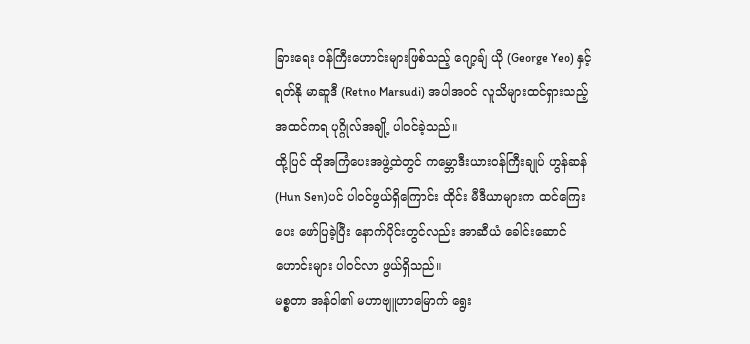ခြားရေး ဝန်ကြီးဟောင်းများဖြစ်သည့် ဂျော့ချ် ယို (George Yeo) နှင့် ရတ်နို မာဆူဒီ (Retno Marsudi) အပါအဝင် လူသိများထင်ရှားသည့် အထင်ကရ ပုဂ္ဂိုလ်အချို့ ပါဝင်ခဲ့သည်။
ထို့ပြင် ထိုအကြံပေးအဖွဲ့ထဲတွင် ကမ္ဘောဒီးယားဝန်ကြီးချုပ် ဟွန်ဆန် (Hun Sen)ပင် ပါဝင်ဖွယ်ရှိကြောင်း ထိုင်း မီဒီယာများက ထင်ကြေးပေး ဖော်ပြခဲ့ပြီး နောက်ပိုင်းတွင်လည်း အာဆီယံ ခေါင်းဆောင်ဟောင်းများ ပါဝင်လာ ဖွယ်ရှိသည်။
မစ္စတာ အန်ဝါ၏ မဟာဗျူဟာမြောက် ရွေး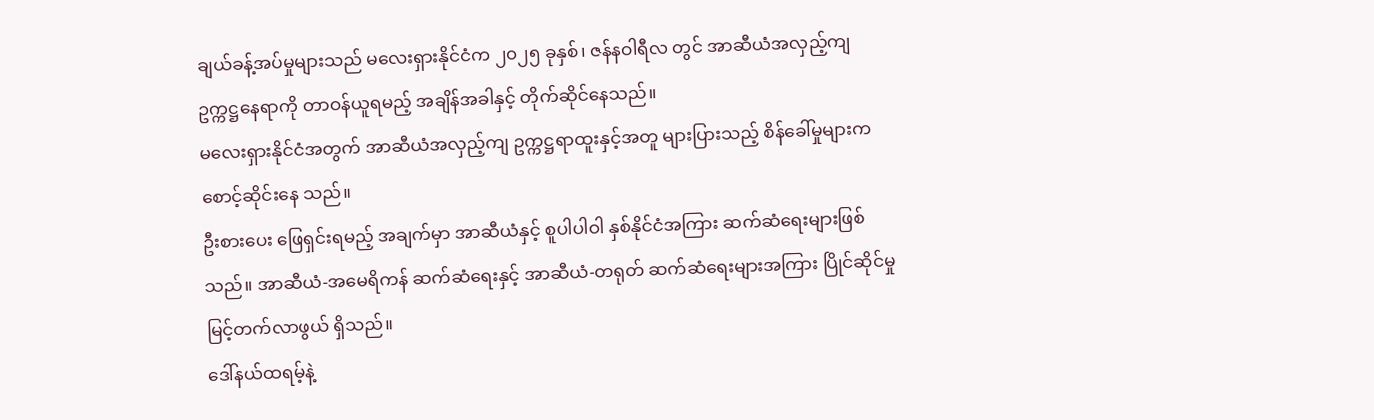ချယ်ခန့်အပ်မှုများသည် မလေးရှားနိုင်ငံက ၂၀၂၅ ခုနှစ်၊ ဇန်နဝါရီလ တွင် အာဆီယံအလှည့်ကျ ဥက္ကဋ္ဌနေရာကို တာဝန်ယူရမည့် အချိန်အခါနှင့် တိုက်ဆိုင်နေသည်။
မလေးရှားနိုင်ငံအတွက် အာဆီယံအလှည့်ကျ ဥက္ကဋ္ဌရာထူးနှင့်အတူ များပြားသည့် စိန်ခေါ်မှုများက စောင့်ဆိုင်းနေ သည်။
ဦးစားပေး ဖြေရှင်းရမည့် အချက်မှာ အာဆီယံနှင့် စူပါပါဝါ နှစ်နိုင်ငံအကြား ဆက်ဆံရေးများဖြစ်သည်။ အာဆီယံ-အမေရိကန် ဆက်ဆံရေးနှင့် အာဆီယံ-တရုတ် ဆက်ဆံရေးများအကြား ပြိုင်ဆိုင်မှု မြင့်တက်လာဖွယ် ရှိသည်။
ဒေါ်နယ်ထရမ့်နဲ့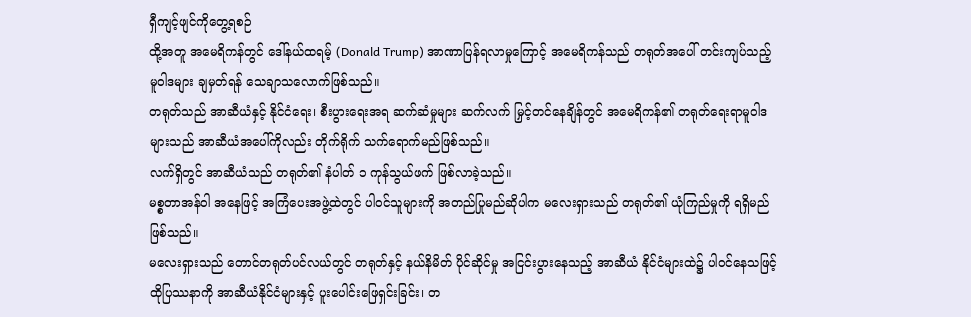ရှီကျင့်ဖျင်ကိုတွေ့ရစဉ်
ထို့အတူ အမေရိကန်တွင် ဒေါ်နယ်ထရမ့် (Donald Trump) အာဏာပြန်ရလာမှုကြောင့် အမေရိကန်သည် တရုတ်အပေါ် တင်းကျပ်သည့် မူဝါဒများ ချမှတ်ရန် သေချာသလောက်ဖြစ်သည်။
တရုတ်သည် အာဆီယံနှင့် နိုင်ငံရေး၊ စီးပွားရေးအရ ဆက်ဆံမှုများ ဆက်လက် မြှင့်တင်နေချိန်တွင် အမေရိကန်၏ တရုတ်ရေးရာမူဝါဒများသည် အာဆီယံအပေါ်ကိုလည်း တိုက်ရိုက် သက်ရောက်မည်ဖြစ်သည်။
လက်ရှိတွင် အာဆီယံသည် တရုတ်၏ နံပါတ် ၁ ကုန်သွယ်ဖက် ဖြစ်လာခဲ့သည်။
မစ္စတာအန်ဝါ အနေဖြင့် အကြံပေးအဖွဲ့ထဲတွင် ပါဝင်သူများကို အတည်ပြုမည်ဆိုပါက မလေးရှားသည် တရုတ်၏ ယုံကြည်မှုကို ရရှိမည်ဖြစ်သည်။
မလေးရှားသည် တောင်တရုတ်ပင်လယ်တွင် တရုတ်နှင့် နယ်နိမိတ် ပိုင်ဆိုင်မှု အငြင်းပွားနေသည့် အာဆီယံ နိုင်ငံများထဲ၌ ပါဝင်နေသဖြင့် ထိုပြဿနာကို အာဆီယံနိုင်ငံများနှင့် ပူးပေါင်းဖြေရှင်းခြင်း၊ တ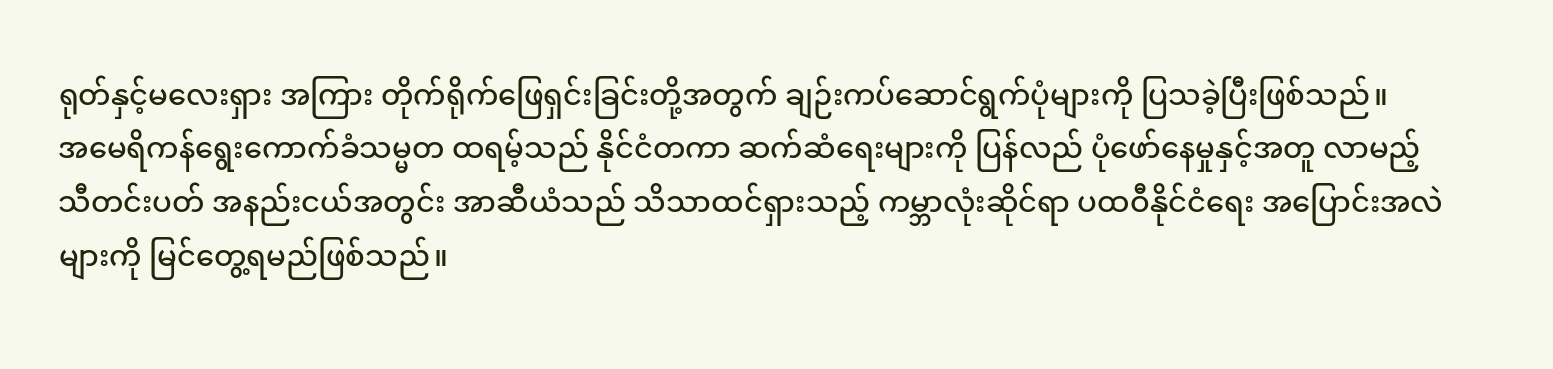ရုတ်နှင့်မလေးရှား အကြား တိုက်ရိုက်ဖြေရှင်းခြင်းတို့အတွက် ချဉ်းကပ်ဆောင်ရွက်ပုံများကို ပြသခဲ့ပြီးဖြစ်သည်။
အမေရိကန်ရွေးကောက်ခံသမ္မတ ထရမ့်သည် နိုင်ငံတကာ ဆက်ဆံရေးများကို ပြန်လည် ပုံဖော်နေမှုနှင့်အတူ လာမည့် သီတင်းပတ် အနည်းငယ်အတွင်း အာဆီယံသည် သိသာထင်ရှားသည့် ကမ္ဘာလုံးဆိုင်ရာ ပထဝီနိုင်ငံရေး အပြောင်းအလဲများကို မြင်တွေ့ရမည်ဖြစ်သည်။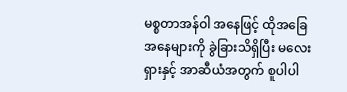မစ္စတာအန်ဝါ အနေဖြင့် ထိုအခြေအနေများကို ခွဲခြားသိရှိပြီး မလေးရှားနှင့် အာဆီယံအတွက် စူပါပါ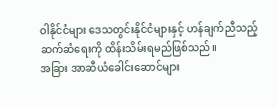ဝါနိုင်ငံများ ဒေသတွင်းနိုင်ငံများနှင့် ဟန်ချက်ညီသည့် ဆက်ဆံရေးကို ထိန်းသိမ်းရမည်ဖြစ်သည်။
အခြား အာဆီယံခေါင်းဆောင်များ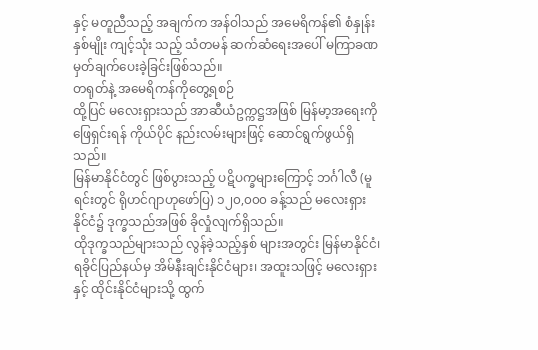နှင့် မတူညီသည့် အချက်က အန်ဝါသည် အမေရိကန်၏ စံနှုန်းနှစ်မျိုး ကျင့်သုံး သည့် သံတမန် ဆက်ဆံရေးအပေါ် မကြာခဏ မှတ်ချက်ပေးခဲ့ခြင်းဖြစ်သည်။
တရုတ်နဲ့ အမေရိကန်ကိုတွေ့ရစဉ်
ထို့ပြင် မလေးရှားသည် အာဆီယံဥက္ကဋ္ဌအဖြစ် မြန်မာ့အရေးကို ဖြေရှင်းရန် ကိုယ်ပိုင် နည်းလမ်းများဖြင့် ဆောင်ရွက်ဖွယ်ရှိသည်။
မြန်မာနိုင်ငံတွင် ဖြစ်ပွားသည့် ပဋိပက္ခများကြောင့် ဘင်္ဂါလီ (မူရင်းတွင် ရိုဟင်ဂျာဟုဖော်ပြ) ၁၂၀,၀၀၀ ခန့်သည် မလေးရှားနိုင်ငံ၌ ဒုက္ခသည်အဖြစ် ခိုလှုံလျက်ရှိသည်။
ထိုဒုက္ခသည်များသည် လွန်ခဲ့သည့်နှစ် များအတွင်း မြန်မာနိုင်ငံ၊ ရခိုင်ပြည်နယ်မှ အိမ်နီးချင်းနိုင်ငံများ၊ အထူးသဖြင့် မလေးရှားနှင့် ထိုင်းနိုင်ငံများသို့ ထွက်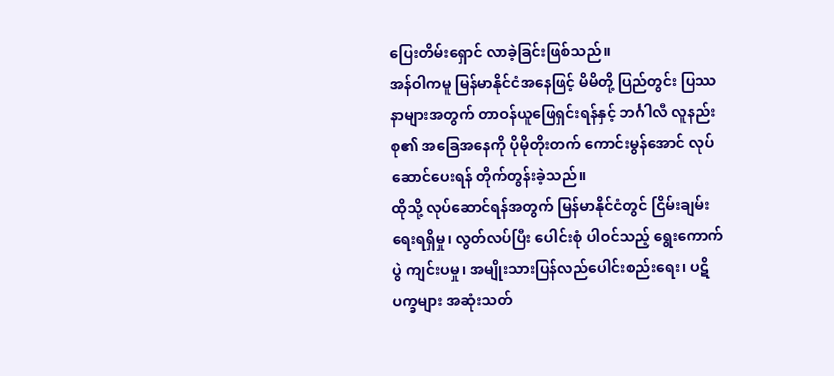ပြေးတိမ်းရှောင် လာခဲ့ခြင်းဖြစ်သည်။
အန်ဝါကမူ မြန်မာနိုင်ငံအနေဖြင့် မိမိတို့ ပြည်တွင်း ပြဿနာများအတွက် တာဝန်ယူဖြေရှင်းရန်နှင့် ဘင်္ဂါလီ လူနည်းစု၏ အခြေအနေကို ပိုမိုတိုးတက် ကောင်းမွန်အောင် လုပ်ဆောင်ပေးရန် တိုက်တွန်းခဲ့သည်။
ထိုသို့ လုပ်ဆောင်ရန်အတွက် မြန်မာနိုင်ငံတွင် ငြိမ်းချမ်းရေးရရှိမှု၊ လွတ်လပ်ပြီး ပေါင်းစုံ ပါဝင်သည့် ရွေးကောက်ပွဲ ကျင်းပမှု၊ အမျိုးသားပြန်လည်ပေါင်းစည်းရေး၊ ပဋိပက္ခများ အဆုံးသတ်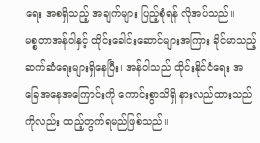ရေး အစရှိသည့် အချက်များ ပြည့်စုံရန် လိုအပ်သည်။
မစ္စတာအန်ဝါနှင့် ထိုင်းခေါင်းဆောင်များအကြား ခိုင်မာသည့် ဆက်ဆံရေးများရှိနေပြီး၊ အန်ဝါသည် ထိုင်းနိုင်ငံရေး အခြေအနေအကြောင်းကို ကောင်းစွာသိရှိ နားလည်ထားသည်ကိုလည်း ထည့်တွက်ရမည်ဖြစ်သည်။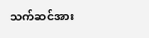သက်ဆင်အား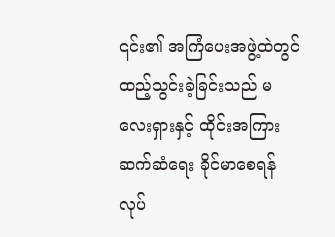၎င်း၏ အကြံပေးအဖွဲ့ထဲတွင် ထည့်သွင်းခဲ့ခြင်းသည် မလေးရှားနှင့် ထိုင်းအကြား ဆက်ဆံရေး ခိုင်မာစေရန် လုပ်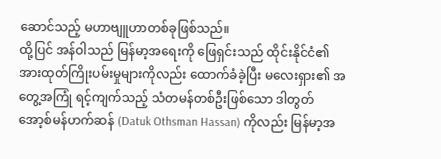ဆောင်သည့် မဟာဗျူဟာတစ်ခုဖြစ်သည်။
ထို့ပြင် အန်ဝါသည် မြန်မာ့အရေးကို ဖြေရှင်းသည် ထိုင်းနိုင်ငံ၏ အားထုတ်ကြိုးပမ်းမှုများကိုလည်း ထောက်ခံခဲ့ပြီး မလေးရှား၏ အတွေ့အကြုံ ရင့်ကျက်သည့် သံတမန်တစ်ဦးဖြစ်သော ဒါတွတ် အော့စ်မန်ဟက်ဆန် (Datuk Othsman Hassan) ကိုလည်း မြန်မာ့အ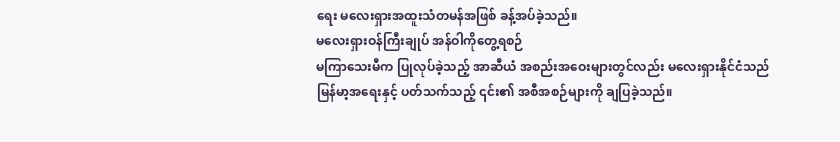ရေး မလေးရှားအထူးသံတမန်အဖြစ် ခန့်အပ်ခဲ့သည်။
မလေးရှားဝန်ကြီးချုပ် အန်ဝါကိုတွေ့ရစဉ်
မကြာသေးမီက ပြုလုပ်ခဲ့သည့် အာဆီယံ အစည်းအဝေးများတွင်လည်း မလေးရှားနိုင်ငံသည် မြန်မာ့အရေးနှင့် ပတ်သက်သည့် ၎င်း၏ အစီအစဉ်များကို ချပြခဲ့သည်။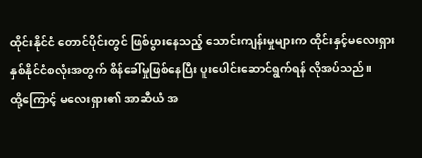ထိုင်းနိုင်ငံ တောင်ပိုင်းတွင် ဖြစ်ပွားနေသည့် သောင်းကျန်းမှုများက ထိုင်းနှင့်မလေးရှား နှစ်နိုင်ငံစလုံးအတွက် စိန်ခေါ်မှုဖြစ်နေပြီး ပူးပေါင်းဆောင်ရွက်ရန် လိုအပ်သည်။
ထို့ကြောင့် မလေးရှား၏ အာဆီယံ အ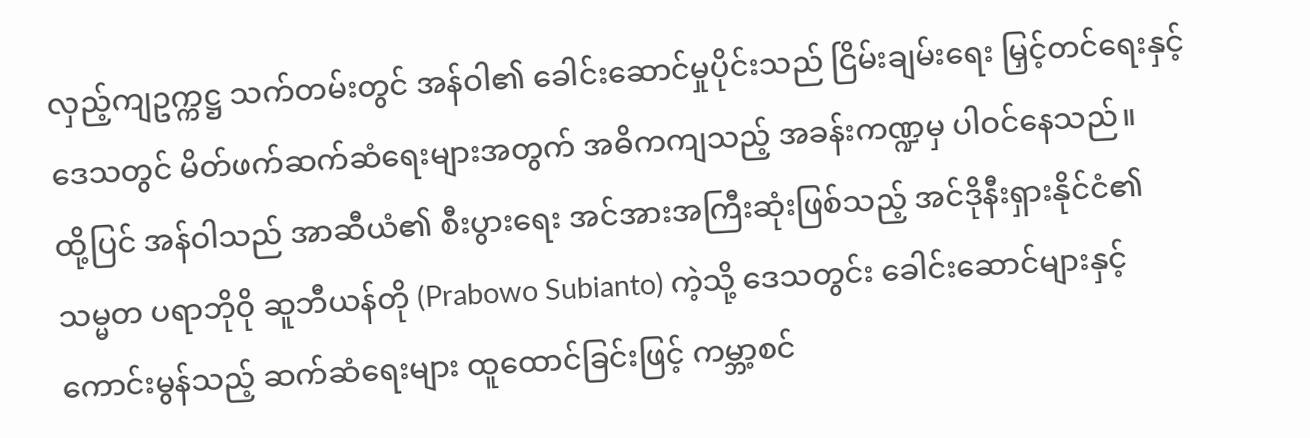လှည့်ကျဥက္ကဋ္ဌ သက်တမ်းတွင် အန်ဝါ၏ ခေါင်းဆောင်မှုပိုင်းသည် ငြိမ်းချမ်းရေး မြှင့်တင်ရေးနှင့် ဒေသတွင် မိတ်ဖက်ဆက်ဆံရေးများအတွက် အဓိကကျသည့် အခန်းကဏ္ဍမှ ပါဝင်နေသည်။
ထို့ပြင် အန်ဝါသည် အာဆီယံ၏ စီးပွားရေး အင်အားအကြီးဆုံးဖြစ်သည့် အင်ဒိုနီးရှားနိုင်ငံ၏ သမ္မတ ပရာဘိုဝို ဆူဘီယန်တို (Prabowo Subianto) ကဲ့သို့ ဒေသတွင်း ခေါင်းဆောင်များနှင့် ကောင်းမွန်သည့် ဆက်ဆံရေးများ ထူထောင်ခြင်းဖြင့် ကမ္ဘာ့စင်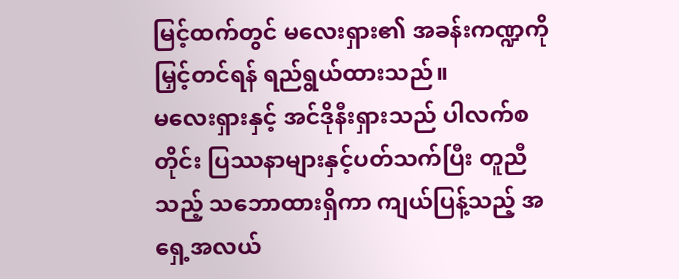မြင့်ထက်တွင် မလေးရှား၏ အခန်းကဏ္ဍကို မြှင့်တင်ရန် ရည်ရွယ်ထားသည်။
မလေးရှားနှင့် အင်ဒိုနီးရှားသည် ပါလက်စတိုင်း ပြဿနာများနှင့်ပတ်သက်ပြီး တူညီသည့် သဘောထားရှိကာ ကျယ်ပြန့်သည့် အရှေ့အလယ်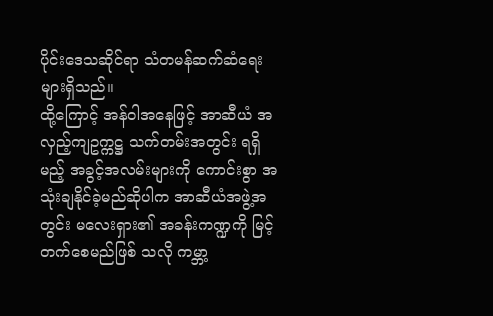ပိုင်းဒေသဆိုင်ရာ သံတမန်ဆက်ဆံရေးများရှိသည်။
ထို့ကြောင့် အန်ဝါအနေဖြင့် အာဆီယံ အလှည့်ကျဥက္ကဋ္ဌ သက်တမ်းအတွင်း ရရှိမည့် အခွင့်အလမ်းများကို ကောင်းစွာ အသုံးချနိုင်ခဲ့မည်ဆိုပါက အာဆီယံအဖွဲ့အတွင်း မလေးရှား၏ အခန်းကဏ္ဍကို မြင့်တက်စေမည်ဖြစ် သလို ကမ္ဘာ့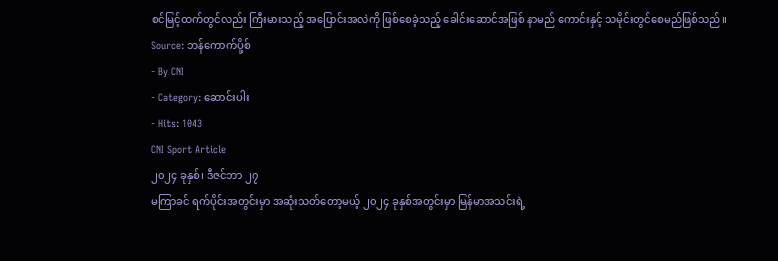စင်မြင့်ထက်တွင်လည်း ကြီးမားသည့် အပြောင်းအလဲကို ဖြစ်စေခဲ့သည့် ခေါင်းဆောင်အဖြစ် နာမည် ကောင်းနှင့် သမိုင်းတွင်စေမည်ဖြစ်သည်။
Source: ဘန်ကောက်ပို့စ်
- By CNI
- Category: ဆောင်းပါး
- Hits: 1043
CNI Sport Article
၂၀၂၄ ခုနှစ်၊ ဒီဇင်ဘာ ၂၇
မကြာခင် ရက်ပိုင်းအတွင်းမှာ အဆုံးသတ်တော့မယ့် ၂၀၂၄ ခုနှစ်အတွင်းမှာ မြန်မာအသင်းရဲ့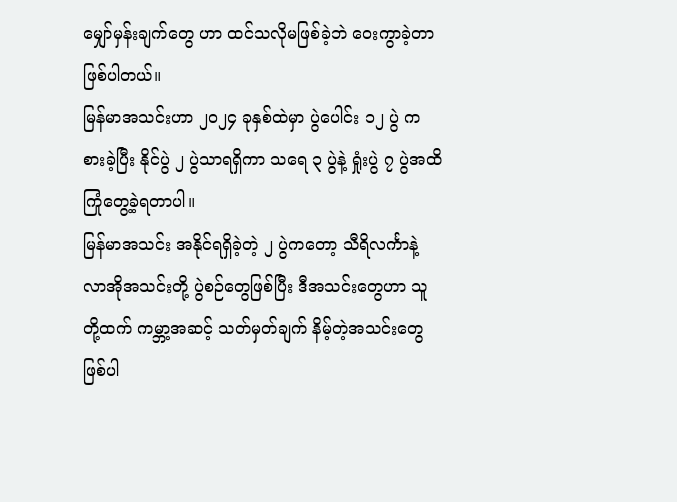မျှော်မှန်းချက်တွေ ဟာ ထင်သလိုမဖြစ်ခဲ့ဘဲ ဝေးကွာခဲ့တာဖြစ်ပါတယ်။
မြန်မာအသင်းဟာ ၂၀၂၄ ခုနှစ်ထဲမှာ ပွဲပေါင်း ၁၂ ပွဲ ကစားခဲ့ပြီး နိုင်ပွဲ ၂ ပွဲသာရရှိကာ သရေ ၃ ပွဲနဲ့ ရှုံးပွဲ ၇ ပွဲအထိ ကြုံတွေ့ခဲ့ရတာပါ။
မြန်မာအသင်း အနိုင်ရရှိခဲ့တဲ့ ၂ ပွဲကတော့ သီရိလင်္ကာနဲ့ လာအိုအသင်းတို့ ပွဲစဉ်တွေဖြစ်ပြီး ဒီအသင်းတွေဟာ သူတို့ထက် ကမ္ဘာ့အဆင့် သတ်မှတ်ချက် နိမ့်တဲ့အသင်းတွေ ဖြစ်ပါ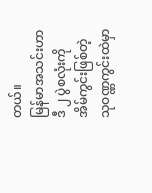တယ်။
မြန်မာအသင်းဟာ ဒီ ၂ ပွဲစလုံးကို အိမ်ကွင်းဖြစ်တဲ့ သုဝဏ္ဏကွင်းထဲမှာ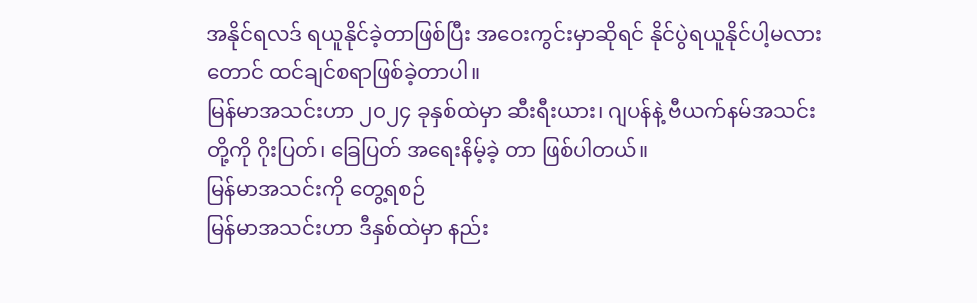အနိုင်ရလဒ် ရယူနိုင်ခဲ့တာဖြစ်ပြီး အဝေးကွင်းမှာဆိုရင် နိုင်ပွဲရယူနိုင်ပါ့မလားတောင် ထင်ချင်စရာဖြစ်ခဲ့တာပါ။
မြန်မာအသင်းဟာ ၂၀၂၄ ခုနှစ်ထဲမှာ ဆီးရီးယား၊ ဂျပန်နဲ့ ဗီယက်နမ်အသင်းတို့ကို ဂိုးပြတ်၊ ခြေပြတ် အရေးနိမ့်ခဲ့ တာ ဖြစ်ပါတယ်။
မြန်မာအသင်းကို တွေ့ရစဉ်
မြန်မာအသင်းဟာ ဒီနှစ်ထဲမှာ နည်း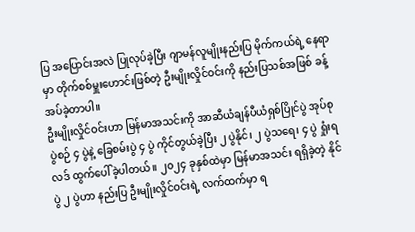ပြ အပြောင်းအလဲ ပြုလုပ်ခဲ့ပြီး ဂျာမန်လူမျိုးနည်းပြ မိုက်ကယ်ရဲ့ နေရာမှာ တိုက်စစ်မှူးဟောင်းဖြစ်တဲ့ ဦးမျိုးလှိုင်ဝင်းကို နည်းပြသစ်အဖြစ် ခန့်အပ်ခဲ့တာပါ။
ဦးမျိုးလှိုင်ဝင်းဟာ မြန်မာအသင်းကို အာဆီယံချန်ပီယံရှစ်ပြိုင်ပွဲ အုပ်စုပွဲစဉ် ၄ ပွဲနဲ့ ခြေစမ်းပွဲ ၄ ပွဲ ကိုင်တွယ်ခဲ့ပြီး ၂ ပွဲနိုင်၊ ၂ ပွဲသရေ၊ ၄ ပွဲ ရှုံးရလဒ် ထွက်ပေါ်ခဲ့ပါတယ်။ ၂၀၂၄ ခုနှစ်ထဲမှာ မြန်မာအသင်း ရရှိခဲ့တဲ့ နိုင်ပွဲ ၂ ပွဲဟာ နည်းပြ ဦးမျိုးလှိုင်ဝင်းရဲ့ လက်ထက်မှာ ရ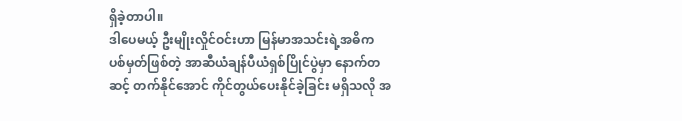ရှိခဲ့တာပါ။
ဒါပေမယ့် ဦးမျိုးလှိုင်ဝင်းဟာ မြန်မာအသင်းရဲ့အဓိက ပစ်မှတ်ဖြစ်တဲ့ အာဆီယံချန်ပီယံရှစ်ပြိုင်ပွဲမှာ နောက်တဆင့် တက်နိုင်အောင် ကိုင်တွယ်ပေးနိုင်ခဲ့ခြင်း မရှိသလို အ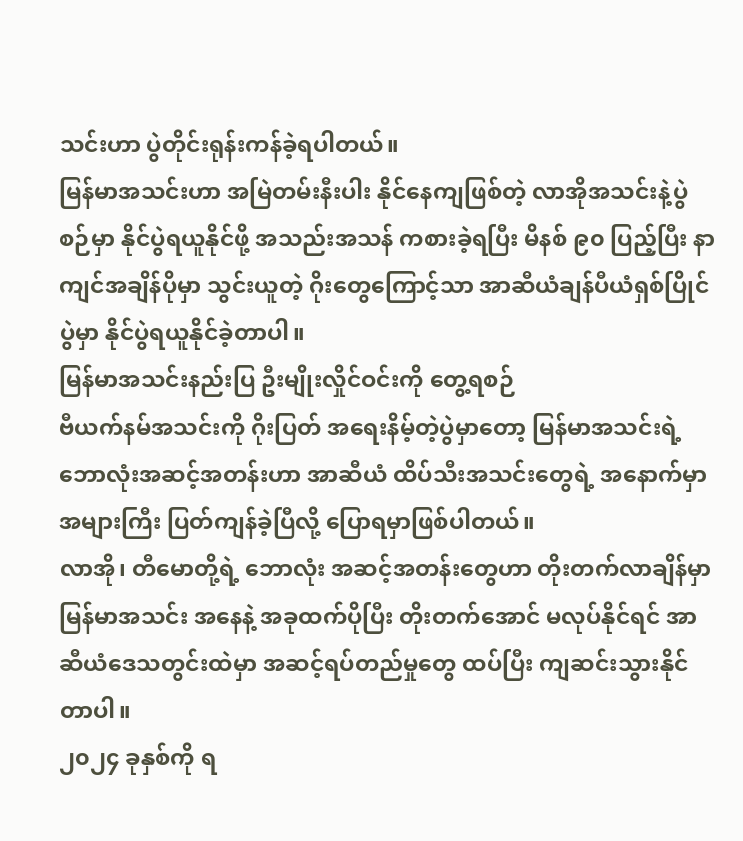သင်းဟာ ပွဲတိုင်းရုန်းကန်ခဲ့ရပါတယ်။
မြန်မာအသင်းဟာ အမြဲတမ်းနီးပါး နိုင်နေကျဖြစ်တဲ့ လာအိုအသင်းနဲ့ပွဲစဉ်မှာ နိုင်ပွဲရယူနိုင်ဖို့ အသည်းအသန် ကစားခဲ့ရပြီး မိနစ် ၉၀ ပြည့်ပြီး နာကျင်အချိန်ပိုမှာ သွင်းယူတဲ့ ဂိုးတွေကြောင့်သာ အာဆီယံချန်ပီယံရှစ်ပြိုင်ပွဲမှာ နိုင်ပွဲရယူနိုင်ခဲ့တာပါ။
မြန်မာအသင်းနည်းပြ ဦးမျိုးလှိုင်ဝင်းကို တွေ့ရစဉ်
ဗီယက်နမ်အသင်းကို ဂိုးပြတ် အရေးနိမ့်တဲ့ပွဲမှာတော့ မြန်မာအသင်းရဲ့ ဘောလုံးအဆင့်အတန်းဟာ အာဆီယံ ထိပ်သီးအသင်းတွေရဲ့ အနောက်မှာ အများကြီး ပြတ်ကျန်ခဲ့ပြီလို့ ပြောရမှာဖြစ်ပါတယ်။
လာအို၊ တီမောတို့ရဲ့ ဘောလုံး အဆင့်အတန်းတွေဟာ တိုးတက်လာချိန်မှာ မြန်မာအသင်း အနေနဲ့ အခုထက်ပိုပြီး တိုးတက်အောင် မလုပ်နိုင်ရင် အာဆီယံဒေသတွင်းထဲမှာ အဆင့်ရပ်တည်မှုတွေ ထပ်ပြီး ကျဆင်းသွားနိုင်တာပါ။
၂၀၂၄ ခုနှစ်ကို ရ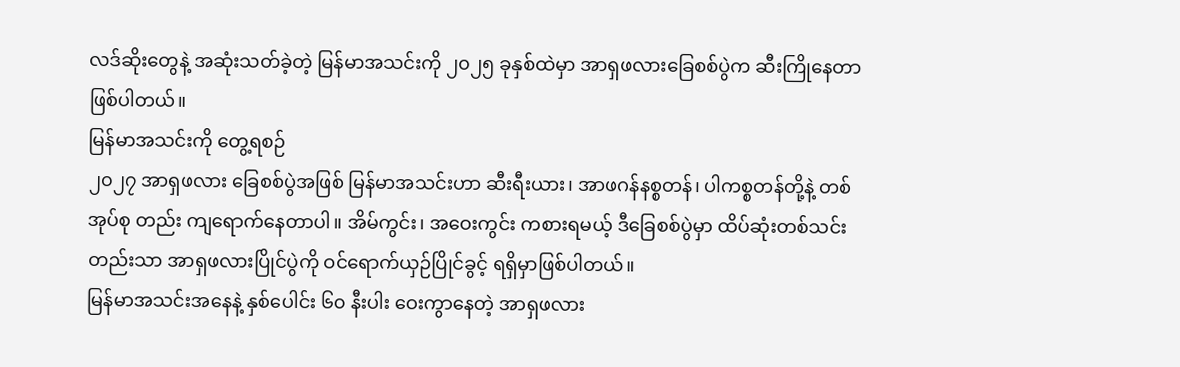လဒ်ဆိုးတွေနဲ့ အဆုံးသတ်ခဲ့တဲ့ မြန်မာအသင်းကို ၂၀၂၅ ခုနှစ်ထဲမှာ အာရှဖလားခြေစစ်ပွဲက ဆီးကြိုနေတာ ဖြစ်ပါတယ်။
မြန်မာအသင်းကို တွေ့ရစဉ်
၂၀၂၇ အာရှဖလား ခြေစစ်ပွဲအဖြစ် မြန်မာအသင်းဟာ ဆီးရီးယား၊ အာဖဂန်နစ္စတန်၊ ပါကစ္စတန်တို့နဲ့ တစ်အုပ်စု တည်း ကျရောက်နေတာပါ။ အိမ်ကွင်း၊ အဝေးကွင်း ကစားရမယ့် ဒီခြေစစ်ပွဲမှာ ထိပ်ဆုံးတစ်သင်းတည်းသာ အာရှဖလားပြိုင်ပွဲကို ဝင်ရောက်ယှဉ်ပြိုင်ခွင့် ရရှိမှာဖြစ်ပါတယ်။
မြန်မာအသင်းအနေနဲ့ နှစ်ပေါင်း ၆၀ နီးပါး ဝေးကွာနေတဲ့ အာရှဖလား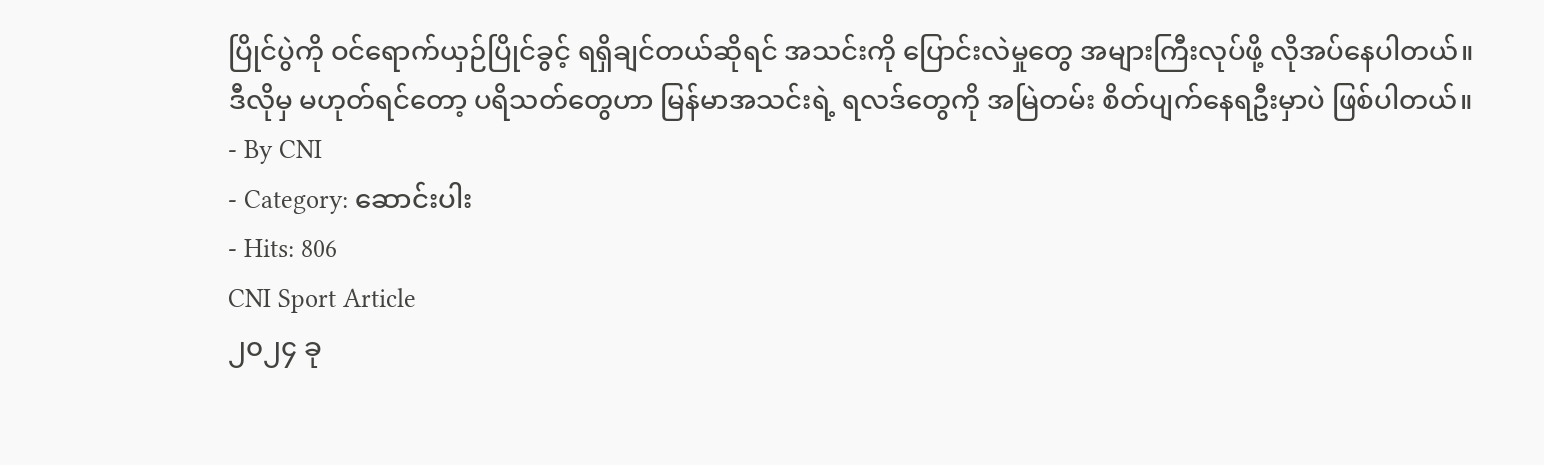ပြိုင်ပွဲကို ဝင်ရောက်ယှဉ်ပြိုင်ခွင့် ရရှိချင်တယ်ဆိုရင် အသင်းကို ပြောင်းလဲမှုတွေ အများကြီးလုပ်ဖို့ လိုအပ်နေပါတယ်။
ဒီလိုမှ မဟုတ်ရင်တော့ ပရိသတ်တွေဟာ မြန်မာအသင်းရဲ့ ရလဒ်တွေကို အမြဲတမ်း စိတ်ပျက်နေရဦးမှာပဲ ဖြစ်ပါတယ်။
- By CNI
- Category: ဆောင်းပါး
- Hits: 806
CNI Sport Article
၂၀၂၄ ခု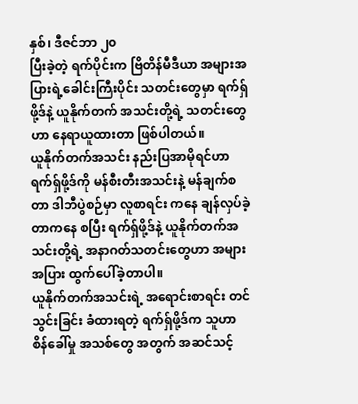နှစ်၊ ဒီဇင်ဘာ ၂၀
ပြီးခဲ့တဲ့ ရက်ပိုင်းက ဗြိတိန်မီဒီယာ အများအပြားရဲ့ခေါင်းကြီးပိုင်း သတင်းတွေမှာ ရက်ရှ်ဖို့ဒ်နဲ့ ယူနိုက်တက် အသင်းတို့ရဲ့ သတင်းတွေဟာ နေရာယူထားတာ ဖြစ်ပါတယ်။
ယူနိုက်တက်အသင်း နည်းပြအာမိုရင်ဟာ ရက်ရှ်ဖို့ဒ်ကို မန်စီးတီးအသင်းနဲ့ မန်ချက်စတာ ဒါဘီပွဲစဉ်မှာ လူစာရင်း ကနေ ချန်လှပ်ခဲ့တာကနေ စပြီး ရက်ရှ်ဖို့ဒ်နဲ့ ယူနိုက်တက်အသင်းတို့ရဲ့ အနာဂတ်သတင်းတွေဟာ အများအပြား ထွက်ပေါ်ခဲ့တာပါ။
ယူနိုက်တက်အသင်းရဲ့ အရောင်းစာရင်း တင်သွင်းခြင်း ခံထားရတဲ့ ရက်ရှ်ဖို့ဒ်က သူဟာ စိန်ခေါ်မှု အသစ်တွေ အတွက် အဆင်သင့်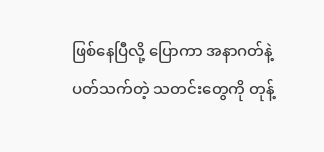ဖြစ်နေပြီလို့ ပြောကာ အနာဂတ်နဲ့ ပတ်သက်တဲ့ သတင်းတွေကို တုန့်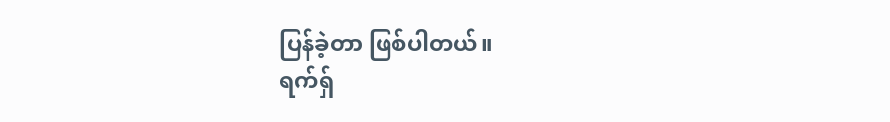ပြန်ခဲ့တာ ဖြစ်ပါတယ်။
ရက်ရှ်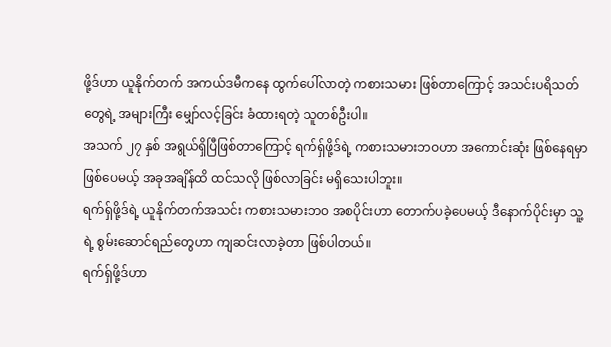ဖို့ဒ်ဟာ ယူနိုက်တက် အကယ်ဒမီကနေ ထွက်ပေါ်လာတဲ့ ကစားသမား ဖြစ်တာကြောင့် အသင်းပရိသတ် တွေရဲ့ အများကြီး မျှော်လင့်ခြင်း ခံထားရတဲ့ သူတစ်ဦးပါ။
အသက် ၂၇ နှစ် အရွယ်ရှိပြီဖြစ်တာကြောင့် ရက်ရှ်ဖို့ဒ်ရဲ့ ကစားသမားဘဝဟာ အကောင်းဆုံး ဖြစ်နေရမှာ ဖြစ်ပေမယ့် အခုအချိန်ထိ ထင်သလို ဖြစ်လာခြင်း မရှိသေးပါဘူး။
ရက်ရှ်ဖို့ဒ်ရဲ့ ယူနိုက်တက်အသင်း ကစားသမားဘဝ အစပိုင်းဟာ တောက်ပခဲ့ပေမယ့် ဒီနောက်ပိုင်းမှာ သူ့ရဲ့ စွမ်းဆောင်ရည်တွေဟာ ကျဆင်းလာခဲ့တာ ဖြစ်ပါတယ်။
ရက်ရှ်ဖို့ဒ်ဟာ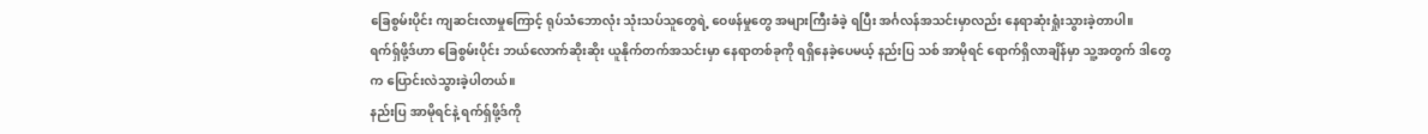ခြေစွမ်းပိုင်း ကျဆင်းလာမှုကြောင့် ရုပ်သံဘောလုံး သုံးသပ်သူတွေရဲ့ ဝေဖန်မှုတွေ အများကြီးခံခဲ့ ရပြီး အင်္ဂလန်အသင်းမှာလည်း နေရာဆုံးရှုံးသွားခဲ့တာပါ။
ရက်ရှ်ဖို့ဒ်ဟာ ခြေစွမ်းပိုင်း ဘယ်လောက်ဆိုးဆိုး ယူနိုက်တက်အသင်းမှာ နေရာတစ်ခုကို ရရှိနေခဲ့ပေမယ့် နည်းပြ သစ် အာမိုရင် ရောက်ရှိလာချိန်မှာ သူ့အတွက် ဒါတွေက ပြောင်းလဲသွားခဲ့ပါတယ်။
နည်းပြ အာမိုရင်နဲ့ ရက်ရှ်ဖို့ဒ်ကို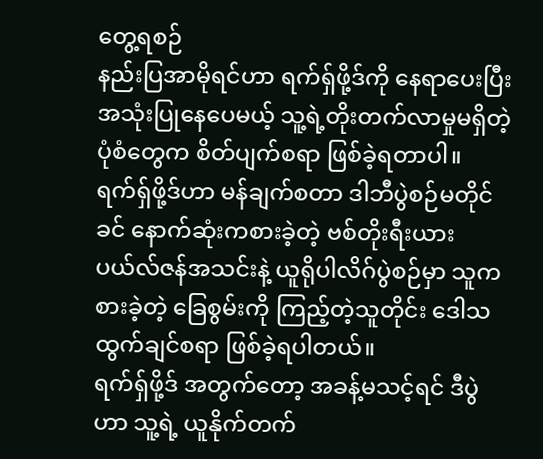တွေ့ရစဉ်
နည်းပြအာမိုရင်ဟာ ရက်ရှ်ဖို့ဒ်ကို နေရာပေးပြီး အသုံးပြုနေပေမယ့် သူ့ရဲ့တိုးတက်လာမှုမရှိတဲ့ ပုံစံတွေက စိတ်ပျက်စရာ ဖြစ်ခဲ့ရတာပါ။
ရက်ရှ်ဖို့ဒ်ဟာ မန်ချက်စတာ ဒါဘီပွဲစဉ်မတိုင်ခင် နောက်ဆုံးကစားခဲ့တဲ့ ဗစ်တိုးရီးယား ပယ်လ်ဇန်အသင်းနဲ့ ယူရိုပါလိဂ်ပွဲစဉ်မှာ သူကစားခဲ့တဲ့ ခြေစွမ်းကို ကြည့်တဲ့သူတိုင်း ဒေါသထွက်ချင်စရာ ဖြစ်ခဲ့ရပါတယ်။
ရက်ရှ်ဖို့ဒ် အတွက်တော့ အခန့်မသင့်ရင် ဒီပွဲဟာ သူ့ရဲ့ ယူနိုက်တက်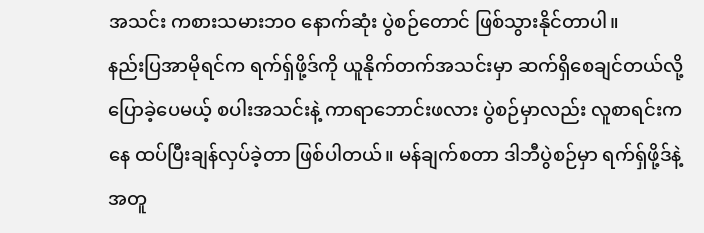အသင်း ကစားသမားဘဝ နောက်ဆုံး ပွဲစဉ်တောင် ဖြစ်သွားနိုင်တာပါ။
နည်းပြအာမိုရင်က ရက်ရှ်ဖို့ဒ်ကို ယူနိုက်တက်အသင်းမှာ ဆက်ရှိစေချင်တယ်လို့ ပြောခဲ့ပေမယ့် စပါးအသင်းနဲ့ ကာရာဘောင်းဖလား ပွဲစဉ်မှာလည်း လူစာရင်းကနေ ထပ်ပြီးချန်လှပ်ခဲ့တာ ဖြစ်ပါတယ်။ မန်ချက်စတာ ဒါဘီပွဲစဉ်မှာ ရက်ရှ်ဖို့ဒ်နဲ့အတူ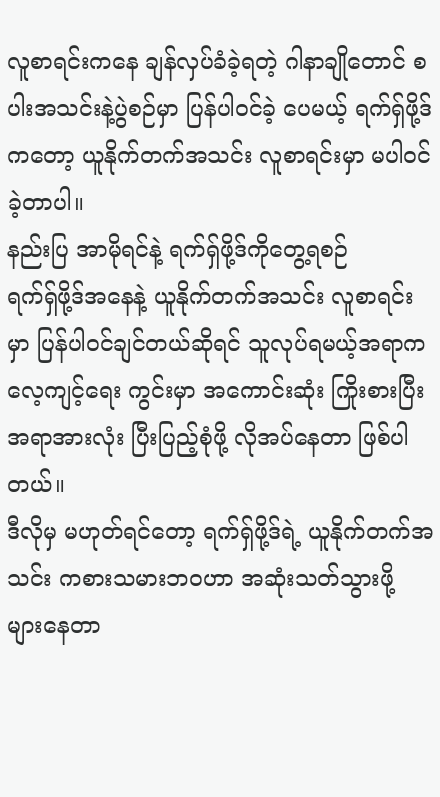လူစာရင်းကနေ ချန်လှပ်ခံခဲ့ရတဲ့ ဂါနာချိုတောင် စပါးအသင်းနဲ့ပွဲစဉ်မှာ ပြန်ပါဝင်ခဲ့ ပေမယ့် ရက်ရှ်ဖို့ဒ်ကတော့ ယူနိုက်တက်အသင်း လူစာရင်းမှာ မပါဝင်ခဲ့တာပါ။
နည်းပြ အာမိုရင်နဲ့ ရက်ရှ်ဖို့ဒ်ကိုတွေ့ရစဉ်
ရက်ရှ်ဖို့ဒ်အနေနဲ့ ယူနိုက်တက်အသင်း လူစာရင်းမှာ ပြန်ပါဝင်ချင်တယ်ဆိုရင် သူလုပ်ရမယ့်အရာက လေ့ကျင့်ရေး ကွင်းမှာ အကောင်းဆုံး ကြိုးစားပြီး အရာအားလုံး ပြီးပြည့်စုံဖို့ လိုအပ်နေတာ ဖြစ်ပါတယ်။
ဒီလိုမှ မဟုတ်ရင်တော့ ရက်ရှ်ဖို့ဒ်ရဲ့ ယူနိုက်တက်အသင်း ကစားသမားဘဝဟာ အဆုံးသတ်သွားဖို့ များနေတာ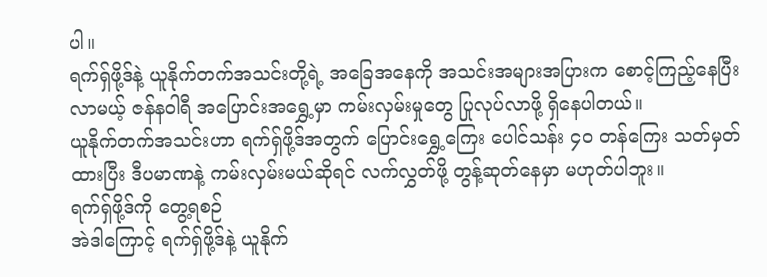ပါ။
ရက်ရှ်ဖို့ဒ်နဲ့ ယူနိုက်တက်အသင်းတို့ရဲ့ အခြေအနေကို အသင်းအများအပြားက စောင့်ကြည့်နေပြီး လာမယ့် ဇန်နဝါရီ အပြောင်းအရွှေ့မှာ ကမ်းလှမ်းမှုတွေ ပြုလုပ်လာဖို့ ရှိနေပါတယ်။
ယူနိုက်တက်အသင်းဟာ ရက်ရှ်ဖို့ဒ်အတွက် ပြောင်းရွှေ့ကြေး ပေါင်သန်း ၄၀ တန်ကြေး သတ်မှတ်ထားပြီး ဒီပမာဏနဲ့ ကမ်းလှမ်းမယ်ဆိုရင် လက်လွှတ်ဖို့ တွန့်ဆုတ်နေမှာ မဟုတ်ပါဘူး။
ရက်ရှ်ဖို့ဒ်ကို တွေ့ရစဉ်
အဲဒါကြောင့် ရက်ရှ်ဖို့ဒ်နဲ့ ယူနိုက်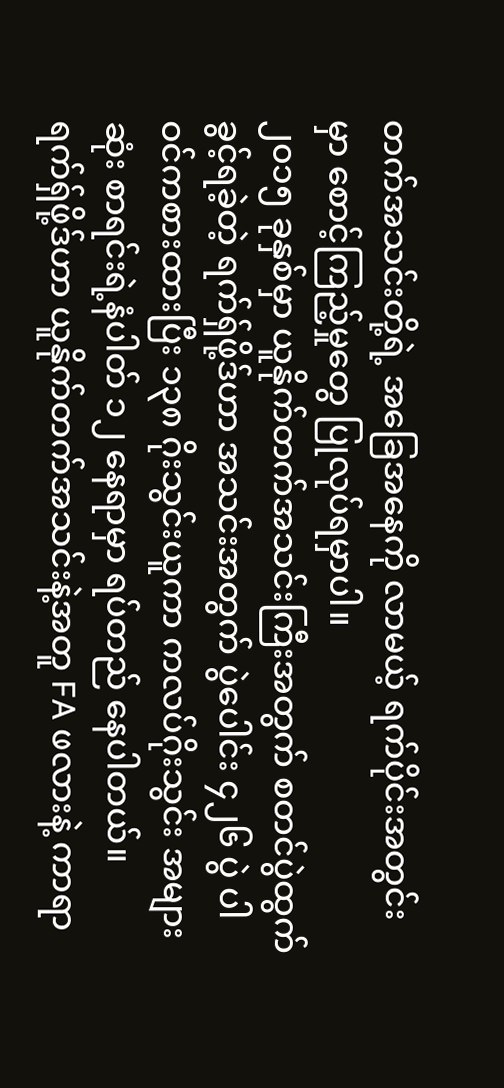တက်အသင်းတို့ရဲ့ အခြေအနေကို လာမယ့် ရက်ပိုင်းအတွင်းမှာ စောင့်ကြည့်မှုတွေ ပြုလုပ်ရမှာပါ။
၂၀၁၅ ခုနှစ်မှာ ယူနိုက်တက်အသင်းကြီးအတွက် စတင်ပွဲထွက်ခွင့်ရခဲ့တဲ့ ရက်ရှ်ဖို့ဒ်ဟာ အသင်းအတွက် ပွဲပေါင်း ၄၂၆ ပွဲ ပါဝင်ကစားထားပြီး ၁၃၈ ဂိုးသွင်းယူကာ ကလပ်ဂိုးသွင်း အများဆုံး စာရင်းရဲ့နံပါတ် ၁၂ နေရာမှာ ရပ်တည် နေပါတယ်။
ရက်ရှ်ဖို့ဒ်ဟာ ယူနိုက်တက်အသင်းနဲ့အတူ FA ဖလားနဲ့ ကာရာ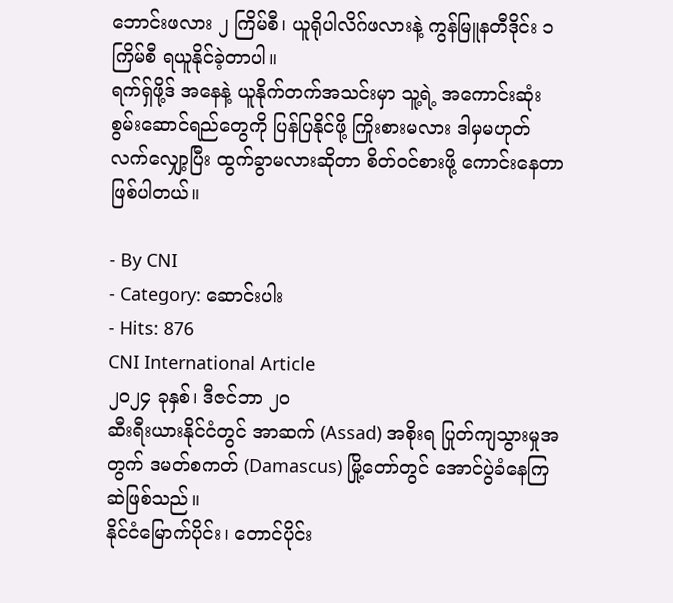ဘောင်းဖလား ၂ ကြိမ်စီ၊ ယူရိုပါလိဂ်ဖလားနဲ့ ကွန်မြူနတီဒိုင်း ၁ ကြိမ်စီ ရယူနိုင်ခဲ့တာပါ။
ရက်ရှ်ဖို့ဒ် အနေနဲ့ ယူနိုက်တက်အသင်းမှာ သူ့ရဲ့ အကောင်းဆုံး စွမ်းဆောင်ရည်တွေကို ပြန်ပြနိုင်ဖို့ ကြိုးစားမလား ဒါမှမဟုတ် လက်လျှော့ပြီး ထွက်ခွာမလားဆိုတာ စိတ်ဝင်စားဖို့ ကောင်းနေတာ ဖြစ်ပါတယ်။

- By CNI
- Category: ဆောင်းပါး
- Hits: 876
CNI International Article
၂၀၂၄ ခုနှစ်၊ ဒီဇင်ဘာ ၂၀
ဆီးရီးယားနိုင်ငံတွင် အာဆက် (Assad) အစိုးရ ပြုတ်ကျသွားမှုအတွက် ဒမတ်စကတ် (Damascus) မြို့တော်တွင် အောင်ပွဲခံနေကြဆဲဖြစ်သည်။
နိုင်ငံမြောက်ပိုင်း၊ တောင်ပိုင်း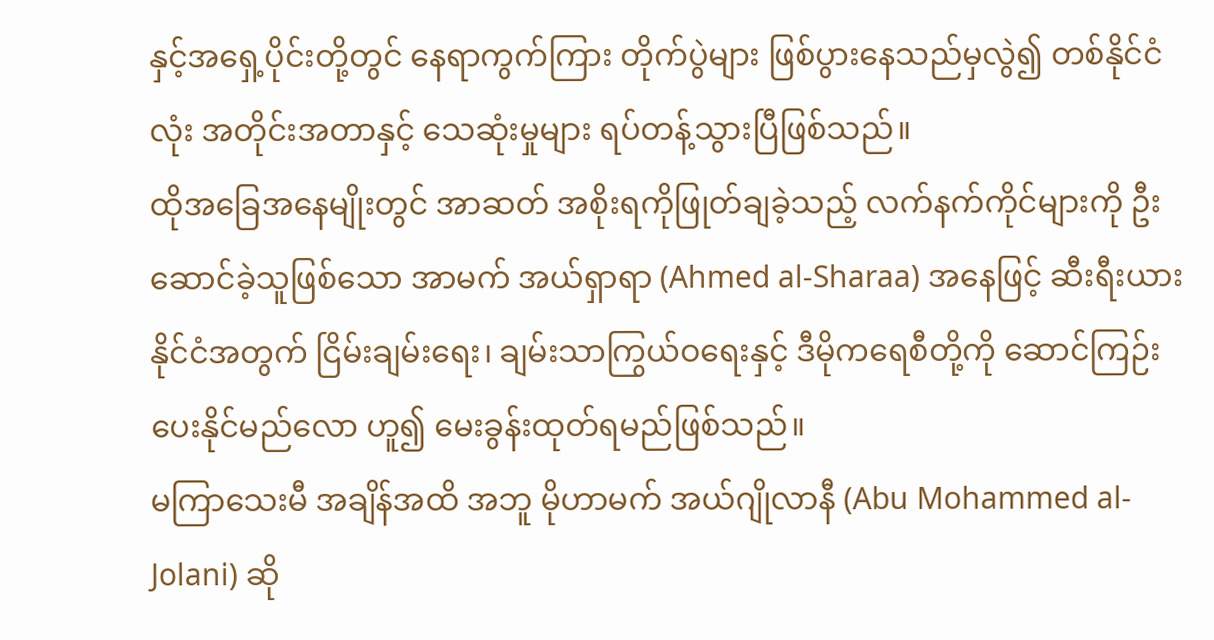နှင့်အရှေ့ပိုင်းတို့တွင် နေရာကွက်ကြား တိုက်ပွဲများ ဖြစ်ပွားနေသည်မှလွဲ၍ တစ်နိုင်ငံလုံး အတိုင်းအတာနှင့် သေဆုံးမှုများ ရပ်တန့်သွားပြီဖြစ်သည်။
ထိုအခြေအနေမျိုးတွင် အာဆတ် အစိုးရကိုဖြုတ်ချခဲ့သည့် လက်နက်ကိုင်များကို ဦးဆောင်ခဲ့သူဖြစ်သော အာမက် အယ်ရှာရာ (Ahmed al-Sharaa) အနေဖြင့် ဆီးရီးယားနိုင်ငံအတွက် ငြိမ်းချမ်းရေး၊ ချမ်းသာကြွယ်ဝရေးနှင့် ဒီမိုကရေစီတို့ကို ဆောင်ကြဉ်းပေးနိုင်မည်လော ဟူ၍ မေးခွန်းထုတ်ရမည်ဖြစ်သည်။
မကြာသေးမီ အချိန်အထိ အဘူ မိုဟာမက် အယ်ဂျိုလာနီ (Abu Mohammed al-Jolani) ဆို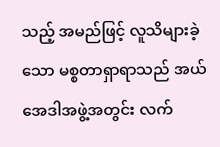သည့် အမည်ဖြင့် လူသိများခဲ့သော မစ္စတာရှာရာသည် အယ်အေဒါအဖွဲ့အတွင်း လက်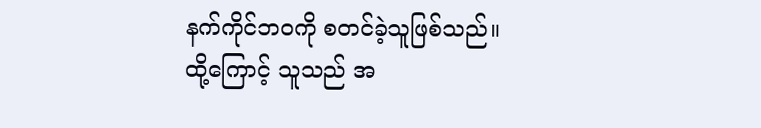နက်ကိုင်ဘဝကို စတင်ခဲ့သူဖြစ်သည်။
ထို့ကြောင့် သူသည် အ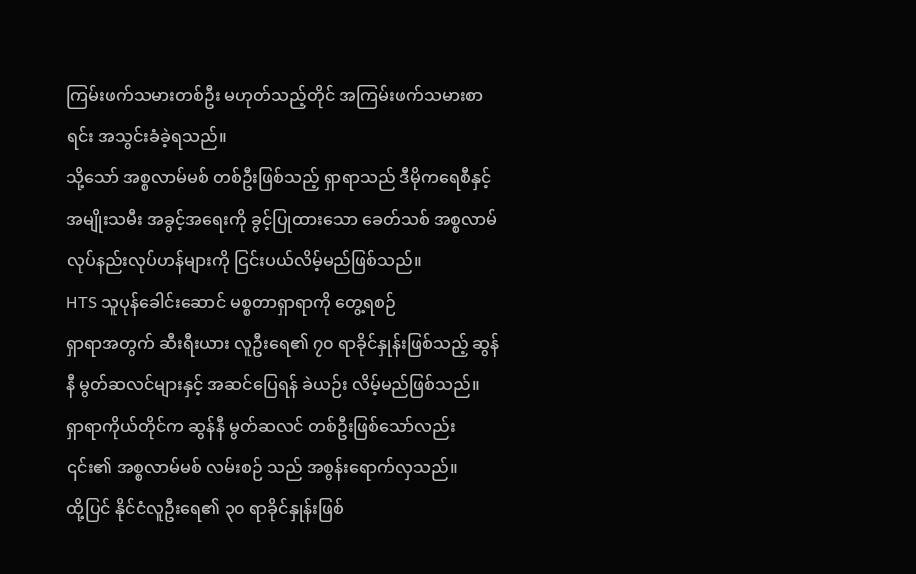ကြမ်းဖက်သမားတစ်ဦး မဟုတ်သည့်တိုင် အကြမ်းဖက်သမားစာရင်း အသွင်းခံခဲ့ရသည်။
သို့သော် အစ္စလာမ်မစ် တစ်ဦးဖြစ်သည့် ရှာရာသည် ဒီမိုကရေစီနှင့် အမျိုးသမီး အခွင့်အရေးကို ခွင့်ပြုထားသော ခေတ်သစ် အစ္စလာမ် လုပ်နည်းလုပ်ဟန်များကို ငြင်းပယ်လိမ့်မည်ဖြစ်သည်။
HTS သူပုန်ခေါင်းဆောင် မစ္စတာရှာရာကို တွေ့ရစဉ်
ရှာရာအတွက် ဆီးရီးယား လူဦးရေ၏ ၇၀ ရာခိုင်နှုန်းဖြစ်သည့် ဆွန်နီ မွတ်ဆလင်များနှင့် အဆင်ပြေရန် ခဲယဉ်း လိမ့်မည်ဖြစ်သည်။ ရှာရာကိုယ်တိုင်က ဆွန်နီ မွတ်ဆလင် တစ်ဦးဖြစ်သော်လည်း ၎င်း၏ အစ္စလာမ်မစ် လမ်းစဉ် သည် အစွန်းရောက်လှသည်။
ထို့ပြင် နိုင်ငံလူဦးရေ၏ ၃၀ ရာခိုင်နှုန်းဖြစ်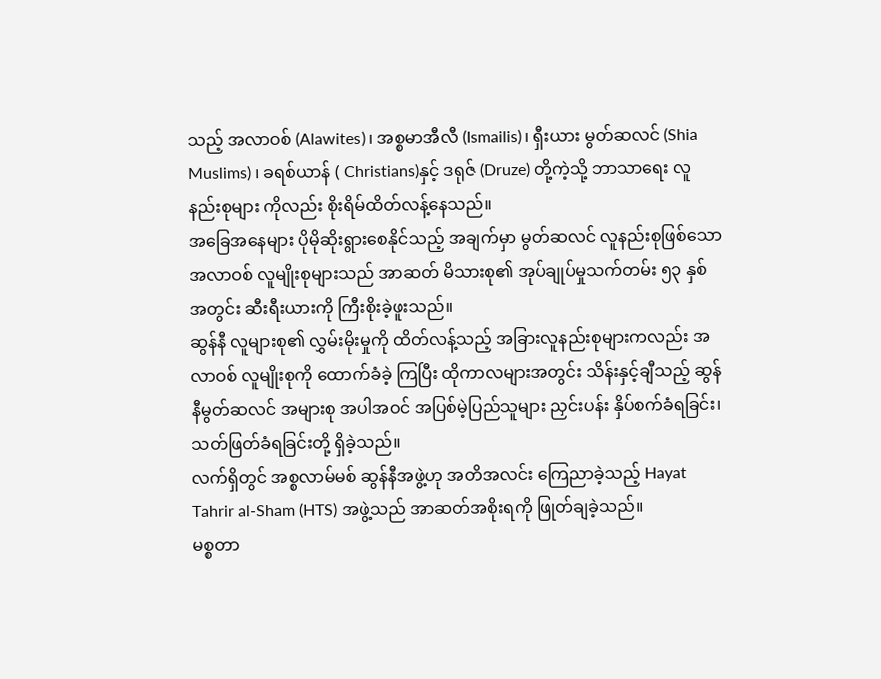သည့် အလာဝစ် (Alawites)၊ အစ္စမာအီလီ (Ismailis)၊ ရှီးယား မွတ်ဆလင် (Shia Muslims) ၊ ခရစ်ယာန် ( Christians)နှင့် ဒရုဇ် (Druze) တို့ကဲ့သို့ ဘာသာရေး လူနည်းစုများ ကိုလည်း စိုးရိမ်ထိတ်လန့်နေသည်။
အခြေအနေများ ပိုမိုဆိုးရွားစေနိုင်သည့် အချက်မှာ မွတ်ဆလင် လူနည်းစုဖြစ်သော အလာဝစ် လူမျိုးစုများသည် အာဆတ် မိသားစု၏ အုပ်ချုပ်မှုသက်တမ်း ၅၃ နှစ်အတွင်း ဆီးရီးယားကို ကြီးစိုးခဲ့ဖူးသည်။
ဆွန်နီ လူများစု၏ လွှမ်းမိုးမှုကို ထိတ်လန့်သည့် အခြားလူနည်းစုများကလည်း အလာဝစ် လူမျိုးစုကို ထောက်ခံခဲ့ ကြပြီး ထိုကာလများအတွင်း သိန်းနှင့်ချီသည့် ဆွန်နီမွတ်ဆလင် အများစု အပါအဝင် အပြစ်မဲ့ပြည်သူများ ညှင်းပန်း နှိပ်စက်ခံရခြင်း၊ သတ်ဖြတ်ခံရခြင်းတို့ ရှိခဲ့သည်။
လက်ရှိတွင် အစ္စလာမ်မစ် ဆွန်နီအဖွဲ့ဟု အတိအလင်း ကြေညာခဲ့သည့် Hayat Tahrir al-Sham (HTS) အဖွဲ့သည် အာဆတ်အစိုးရကို ဖြုတ်ချခဲ့သည်။
မစ္စတာ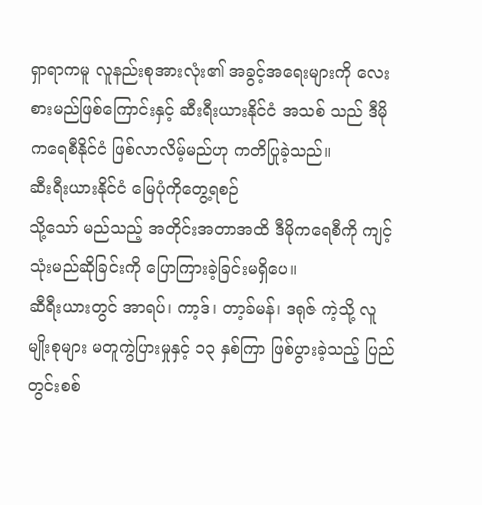ရှာရာကမူ လူနည်းစုအားလုံး၏ အခွင့်အရေးများကို လေးစားမည်ဖြစ်ကြောင်းနှင့် ဆီးရီးယားနိုင်ငံ အသစ် သည် ဒီမိုကရေစီနိုင်ငံ ဖြစ်လာလိမ့်မည်ဟု ကတိပြုခဲ့သည်။
ဆီးရီးယားနိုင်ငံ မြေပုံကိုတွေ့ရစဉ်
သို့သော် မည်သည့် အတိုင်းအတာအထိ ဒီမိုကရေစီကို ကျင့်သုံးမည်ဆိုခြင်းကို ပြောကြားခဲ့ခြင်းမရှိပေ။
ဆီရီးယားတွင် အာရပ်၊ ကာ့ဒ်၊ တာ့ခ်မန်၊ ဒရုဇ် ကဲ့သို့ လူမျိုးစုများ မတူကွဲပြားမှုနှင့် ၁၃ နှစ်ကြာ ဖြစ်ပွားခဲ့သည့် ပြည်တွင်းစစ်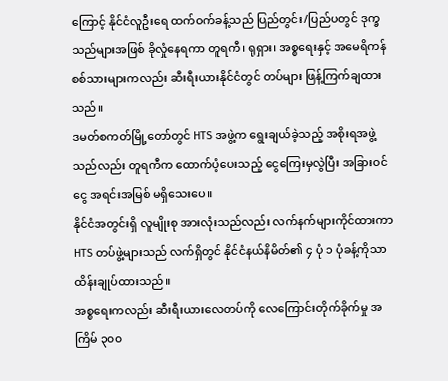ကြောင့် နိုင်ငံလူဦးရေ ထက်ဝက်ခန့်သည် ပြည်တွင်း/ပြည်ပတွင် ဒုက္ခသည်များအဖြစ် ခိုလှုံနေရကာ တူရကီ၊ ရုရှား၊ အစ္စရေးနှင့် အမေရိကန် စစ်သားများကလည်း ဆီးရီးယားနိုင်ငံတွင် တပ်များ ဖြန့်ကြက်ချထား သည်။
ဒမတ်စကတ်မြို့တော်တွင် HTS အဖွဲ့က ရွေးချယ်ခဲ့သည့် အစိုးရအဖွဲ့သည်လည်း တူရကီက ထောက်ပံ့ပေးသည့် ငွေကြေးမှလွဲပြီး အခြားဝင်ငွေ အရင်းအမြစ် မရှိသေးပေ။
နိုင်ငံအတွင်းရှိ လူမျိုးစု အားလုံးသည်လည်း လက်နက်များကိုင်ထားကာ HTS တပ်ဖွဲ့များသည် လက်ရှိတွင် နိုင်ငံနယ်နိမိတ်၏ ၄ ပုံ ၁ ပုံခန့်ကိုသာ ထိန်းချုပ်ထားသည်။
အစ္စရေးကလည်း ဆီးရီးယားလေတပ်ကို လေကြောင်းတိုက်ခိုက်မှု အကြိမ် ၃၀၀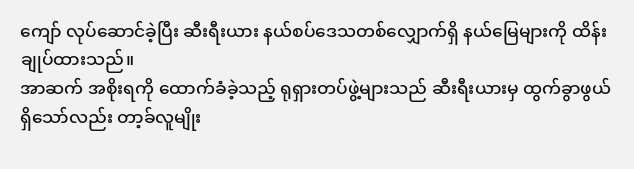ကျော် လုပ်ဆောင်ခဲ့ပြီး ဆီးရီးယား နယ်စပ်ဒေသတစ်လျှောက်ရှိ နယ်မြေများကို ထိန်းချုပ်ထားသည်။
အာဆက် အစိုးရကို ထောက်ခံခဲ့သည့် ရုရှားတပ်ဖွဲ့များသည် ဆီးရီးယားမှ ထွက်ခွာဖွယ်ရှိသော်လည်း တာ့ခ်လူမျိုး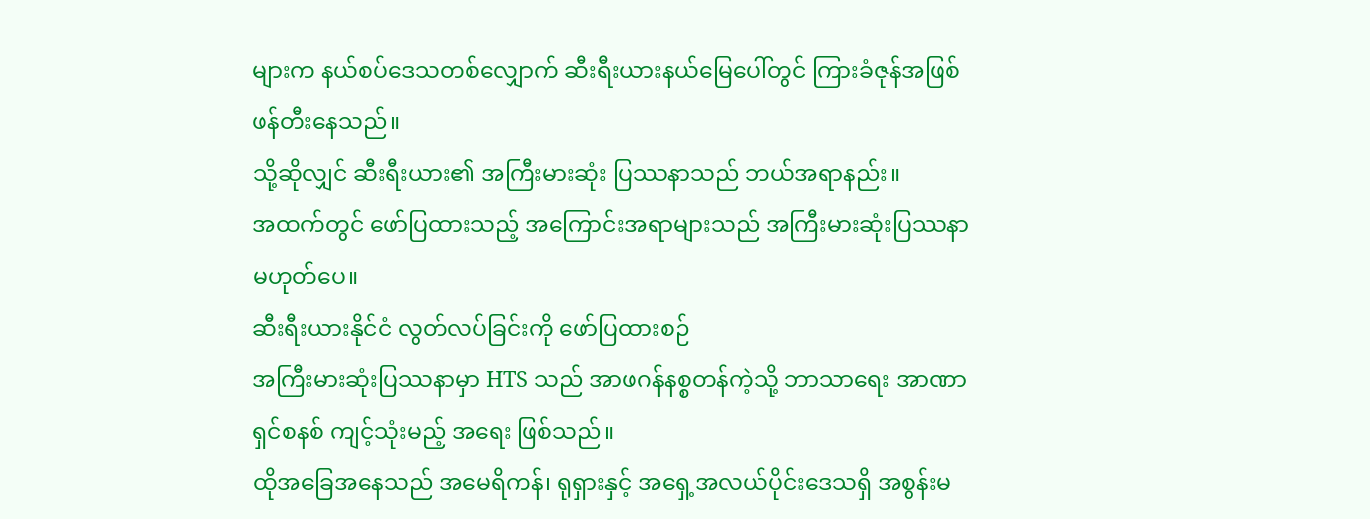များက နယ်စပ်ဒေသတစ်လျှောက် ဆီးရီးယားနယ်မြေပေါ်တွင် ကြားခံဇုန်အဖြစ် ဖန်တီးနေသည်။
သို့ဆိုလျှင် ဆီးရီးယား၏ အကြီးမားဆုံး ပြဿနာသည် ဘယ်အရာနည်း။
အထက်တွင် ဖော်ပြထားသည့် အကြောင်းအရာများသည် အကြီးမားဆုံးပြဿနာ မဟုတ်ပေ။
ဆီးရီးယားနိုင်ငံ လွတ်လပ်ခြင်းကို ဖော်ပြထားစဉ်
အကြီးမားဆုံးပြဿနာမှာ HTS သည် အာဖဂန်နစ္စတန်ကဲ့သို့ ဘာသာရေး အာဏာရှင်စနစ် ကျင့်သုံးမည့် အရေး ဖြစ်သည်။
ထိုအခြေအနေသည် အမေရိကန်၊ ရုရှားနှင့် အရှေ့အလယ်ပိုင်းဒေသရှိ အစွန်းမ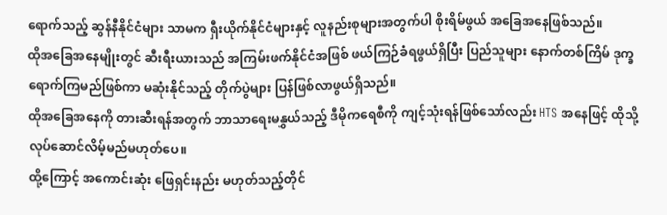ရောက်သည့် ဆွန်နီနိုင်ငံများ သာမက ရှီးယိုက်နိုင်ငံများနှင့် လူနည်းစုများအတွက်ပါ စိုးရိမ်ဖွယ် အခြေအနေဖြစ်သည်။
ထိုအခြေအနေမျိုးတွင် ဆီးရီးယားသည် အကြမ်းဖက်နိုင်ငံအဖြစ် ဖယ်ကြဉ်ခံရဖွယ်ရှိပြီး ပြည်သူများ နောက်တစ်ကြိမ် ဒုက္ခရောက်ကြမည်ဖြစ်ကာ မဆုံးနိုင်သည့် တိုက်ပွဲများ ပြန်ဖြစ်လာဖွယ်ရှိသည်။
ထိုအခြေအနေကို တားဆီးရန်အတွက် ဘာသာရေးမနွှယ်သည့် ဒီမိုကရေစီကို ကျင့်သုံးရန်ဖြစ်သော်လည်း HTS အနေဖြင့် ထိုသို့ လုပ်ဆောင်လိမ့်မည်မဟုတ်ပေ။
ထို့ကြောင့် အကောင်းဆုံး ဖြေရှင်းနည်း မဟုတ်သည့်တိုင်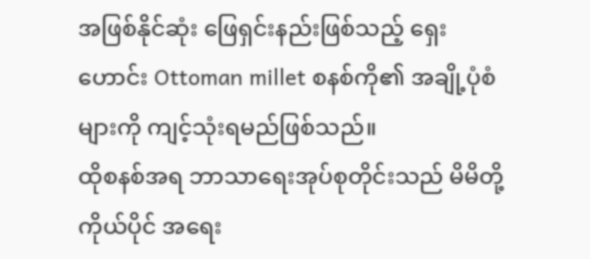အဖြစ်နိုင်ဆုံး ဖြေရှင်းနည်းဖြစ်သည့် ရှေးဟောင်း Ottoman millet စနစ်ကို၏ အချို့ပုံစံများကို ကျင့်သုံးရမည်ဖြစ်သည်။
ထိုစနစ်အရ ဘာသာရေးအုပ်စုတိုင်းသည် မိမိတို့ကိုယ်ပိုင် အရေး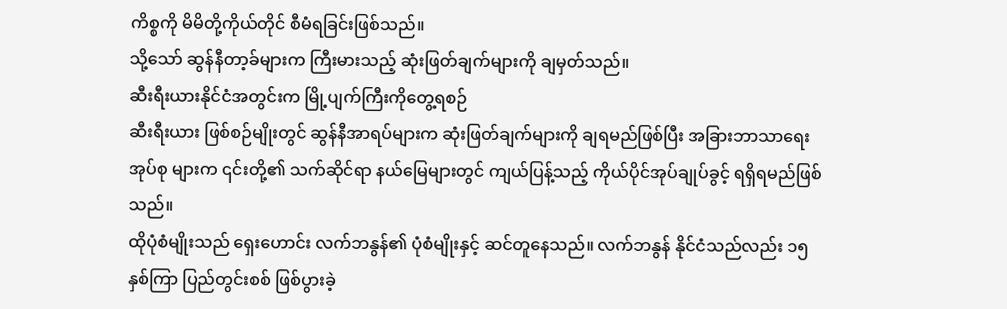ကိစ္စကို မိမိတို့ကိုယ်တိုင် စီမံရခြင်းဖြစ်သည်။
သို့သော် ဆွန်နီတာ့ခ်များက ကြီးမားသည့် ဆုံးဖြတ်ချက်များကို ချမှတ်သည်။
ဆီးရီးယားနိုင်ငံအတွင်းက မြို့ပျက်ကြီးကိုတွေ့ရစဉ်
ဆီးရီးယား ဖြစ်စဉ်မျိုးတွင် ဆွန်နီအာရပ်များက ဆုံးဖြတ်ချက်များကို ချရမည်ဖြစ်ပြီး အခြားဘာသာရေး အုပ်စု များက ၎င်းတို့၏ သက်ဆိုင်ရာ နယ်မြေများတွင် ကျယ်ပြန့်သည့် ကိုယ်ပိုင်အုပ်ချုပ်ခွင့် ရရှိရမည်ဖြစ်သည်။
ထိုပုံစံမျိုးသည် ရှေးဟောင်း လက်ဘနွန်၏ ပုံစံမျိုးနှင့် ဆင်တူနေသည်။ လက်ဘနွန် နိုင်ငံသည်လည်း ၁၅ နှစ်ကြာ ပြည်တွင်းစစ် ဖြစ်ပွားခဲ့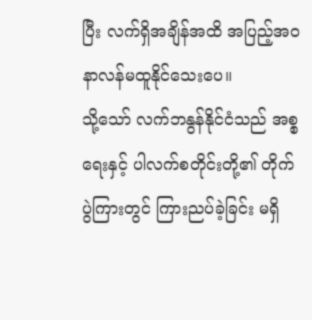ပြီး လက်ရှိအချိန်အထိ အပြည့်အဝ နာလန်မထူနိုင်သေးပေ။
သို့သော် လက်ဘနွန်နိုင်ငံသည် အစ္စရေးနှင့် ပါလက်စတိုင်းတို့၏ တိုက်ပွဲကြားတွင် ကြားညပ်ခဲ့ခြင်း မရှိ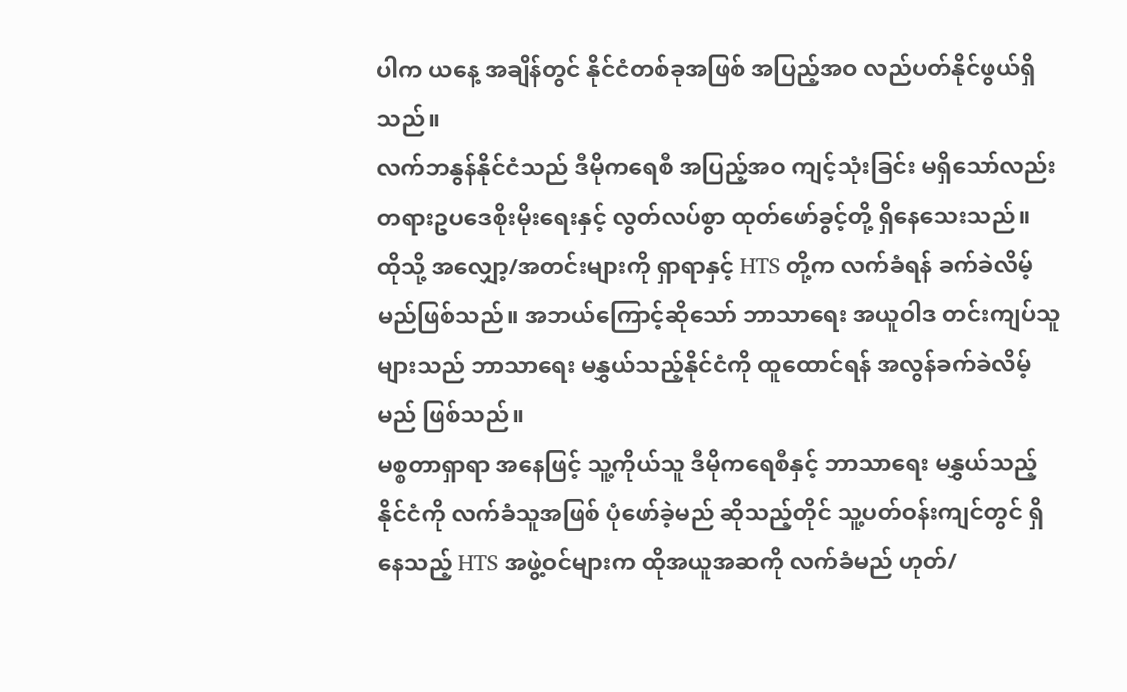ပါက ယနေ့ အချိန်တွင် နိုင်ငံတစ်ခုအဖြစ် အပြည့်အဝ လည်ပတ်နိုင်ဖွယ်ရှိသည်။
လက်ဘနွန်နိုင်ငံသည် ဒီမိုကရေစီ အပြည့်အဝ ကျင့်သုံးခြင်း မရှိသော်လည်း တရားဥပဒေစိုးမိုးရေးနှင့် လွတ်လပ်စွာ ထုတ်ဖော်ခွင့်တို့ ရှိနေသေးသည်။
ထိုသို့ အလျှော့/အတင်းများကို ရှာရာနှင့် HTS တို့က လက်ခံရန် ခက်ခဲလိမ့်မည်ဖြစ်သည်။ အဘယ်ကြောင့်ဆိုသော် ဘာသာရေး အယူဝါဒ တင်းကျပ်သူများသည် ဘာသာရေး မနွှယ်သည့်နိုင်ငံကို ထူထောင်ရန် အလွန်ခက်ခဲလိမ့်မည် ဖြစ်သည်။
မစ္စတာရှာရာ အနေဖြင့် သူ့ကိုယ်သူ ဒီမိုကရေစီနှင့် ဘာသာရေး မနွှယ်သည့်နိုင်ငံကို လက်ခံသူအဖြစ် ပုံဖော်ခဲ့မည် ဆိုသည့်တိုင် သူ့ပတ်ဝန်းကျင်တွင် ရှိနေသည့် HTS အဖွဲ့ဝင်များက ထိုအယူအဆကို လက်ခံမည် ဟုတ်/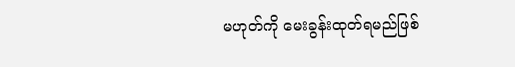မဟုတ်ကို မေးခွန်းထုတ်ရမည်ဖြစ်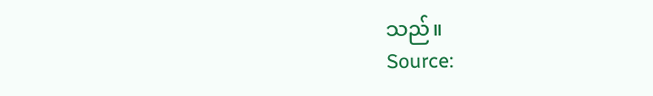သည်။
Source: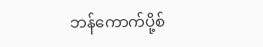ဘန်ကောက်ပို့စ်